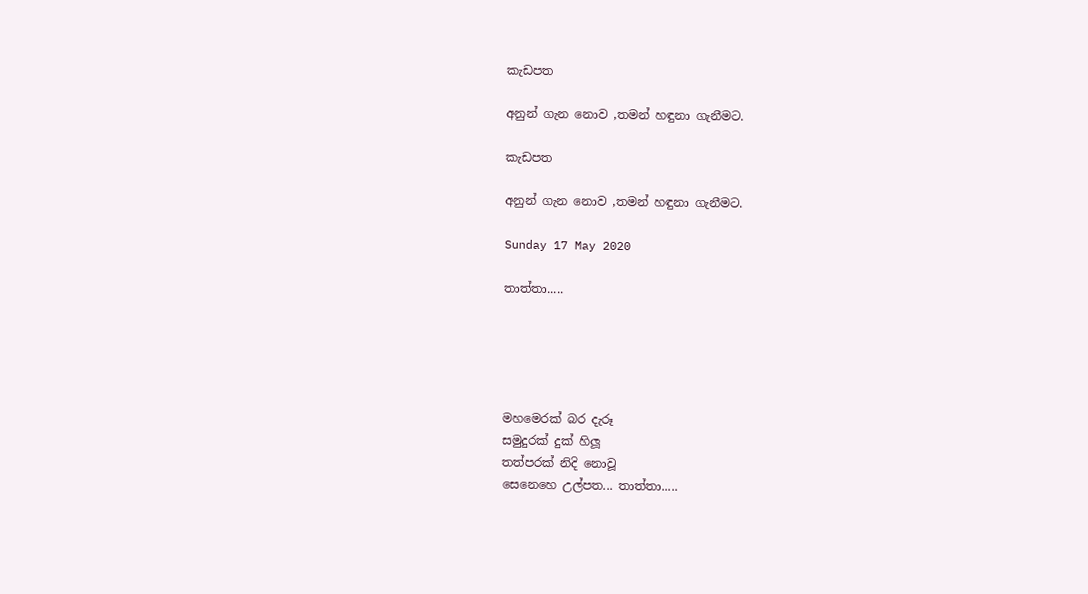කැඩපත

අනුන් ගැන නොව ,තමන් හඳුනා ගැනීමට.

කැඩපත

අනුන් ගැන නොව ,තමන් හඳුනා ගැනීමට.

Sunday 17 May 2020

තාත්තා.....





මහමෙරක් බර දැරූ
සමුදුරක් දුක් හිලූ
තත්පරක් නිදි නොවූ
සෙනෙහෙ උල්පත... තාත්තා.....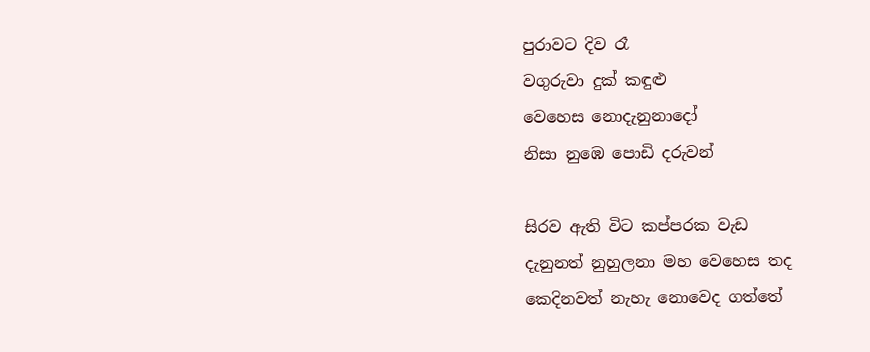පුරාවට දිව රෑ
වගුරුවා දුක් කඳුළු
වෙහෙස නොදැනුනාදෝ
නිසා නුඹෙ පොඩි දරුවන්

සිරව ඇති විට කප්පරක වැඩ
දැනුනත් නුහුලනා මහ වෙහෙස තද
කෙදිනවත් නැහැ නොවෙද ගත්තේ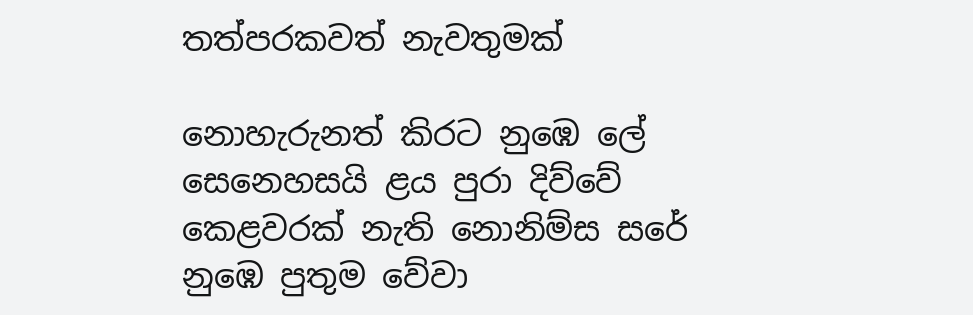තත්පරකවත් නැවතුමක්

නොහැරුනත් කිරට නුඹෙ ලේ
සෙනෙහසයි ළය පුරා දිව්වේ
කෙළවරක් නැති නොනිම්ස සරේ
නුඹෙ පුතුම වේවා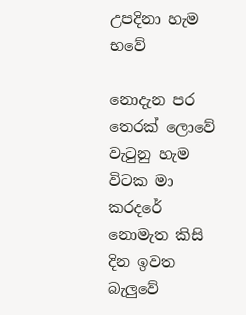උපදිනා හැම භවේ

නොදැන පර තෙරක් ලොවේ
වැටුනු හැම විටක මා කරදරේ
නොමැත කිසි දින ඉවත බැලුවේ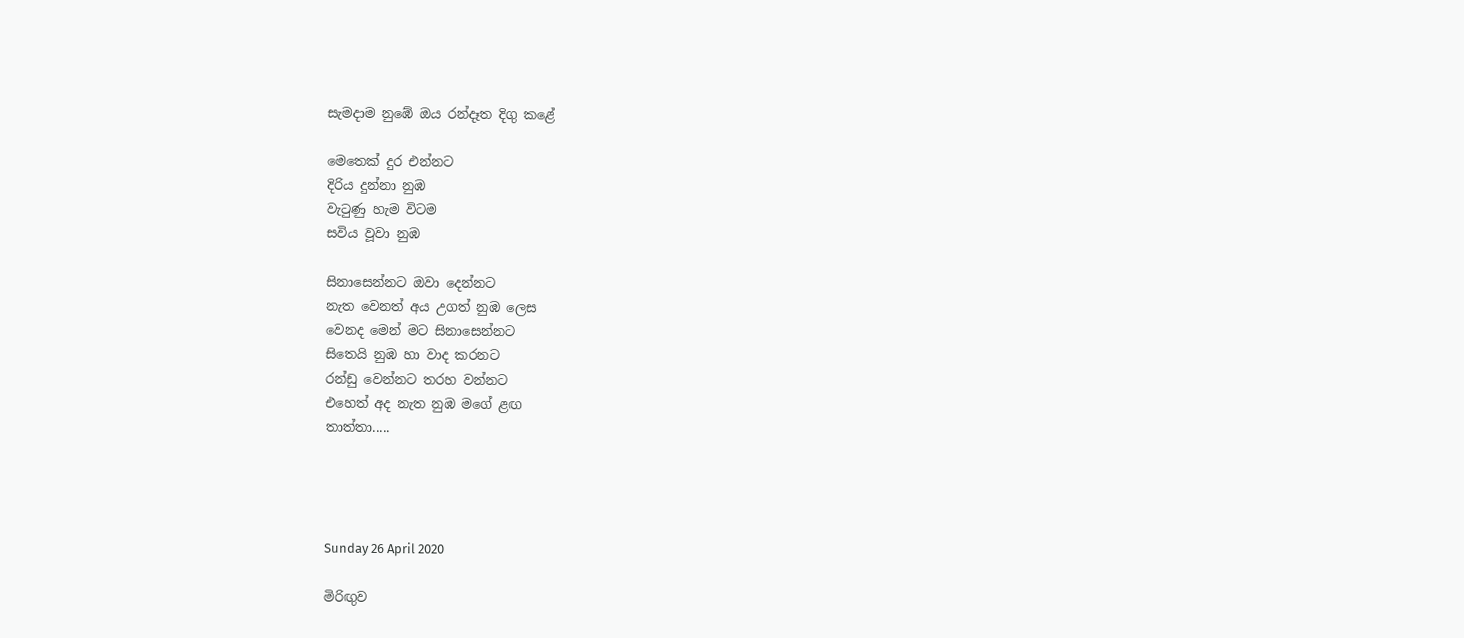සැමදාම නුඹේ ඔය රන්දෑත දිගු කළේ

මෙතෙක් දුර එන්නට
දිරිය දුන්නා නුඹ
වැටුණු හැම විටම
සවිය වූවා නුඹ

සිනාසෙන්නට ඔවා දෙන්නට
නැත වෙනත් අය උගත් නුඹ ලෙස
වෙනද මෙන් මට සිනාසෙන්නට
සිතෙයි නුඹ හා වාද කරනට
රන්ඩු වෙන්නට තරහ වන්නට
එහෙත් අද නැත නුඹ මගේ ළඟ
තාත්තා.....




Sunday 26 April 2020

මිරිඟුව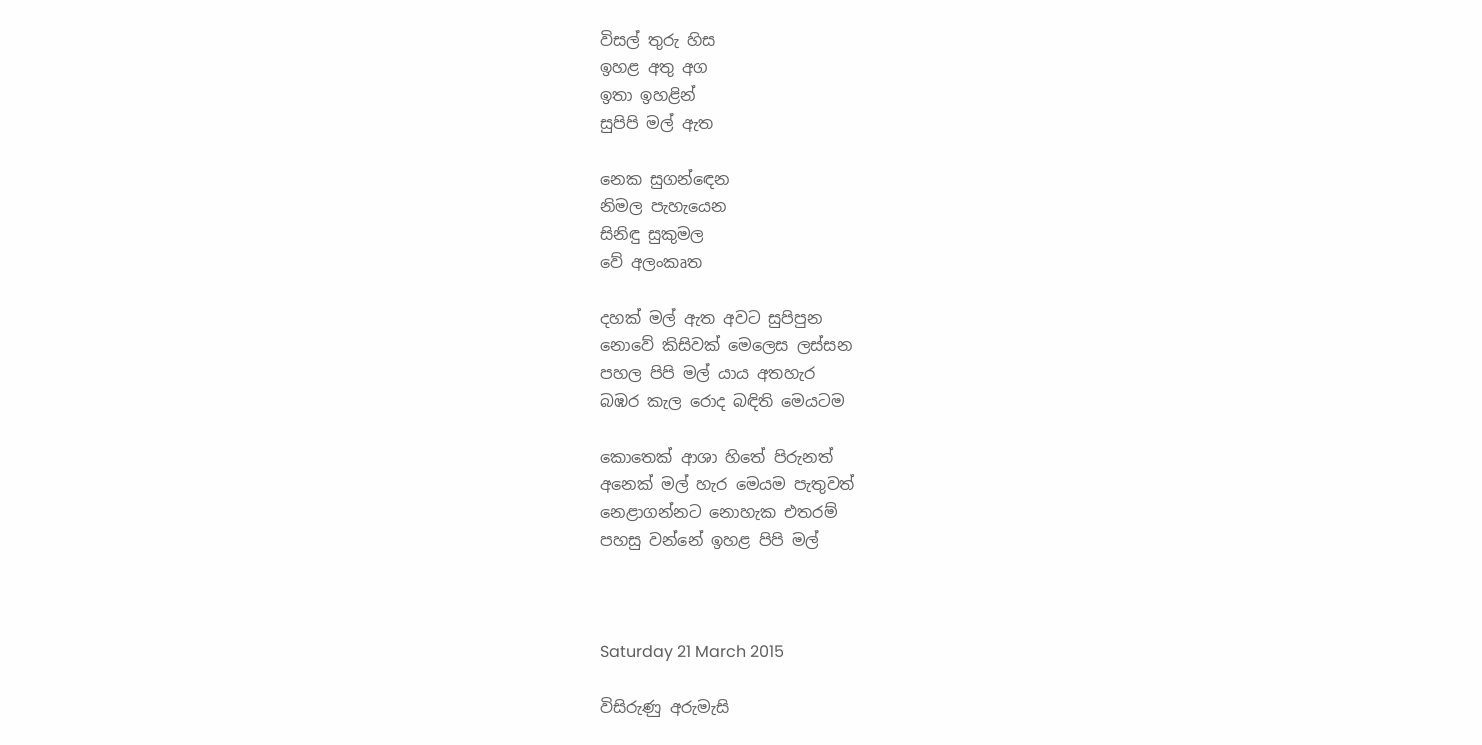විසල් තුරු හිස
ඉහළ අතු අග
ඉතා ඉහළින්
සුපිපි මල් ඇත

නෙක සුගන්ඳෙන
නිමල පැහැයෙන
සිනිඳු සුකුමල
වේ අලංකෘත

දහක් මල් ඇත අවට සුපිපුන
නොවේ කිසිවක් මෙලෙස ලස්සන
පහල පිපි මල් යාය අතහැර
බඹර කැල රොද බඳිති මෙයටම

කොතෙක් ආශා හිතේ පිරුනත්
අනෙක් මල් හැර මෙයම පැතුවත්
නෙළාගන්නට නොහැක එතරම්
පහසු වන්නේ ඉහළ පිපි මල්



Saturday 21 March 2015

විසිරුණු අරුමැසි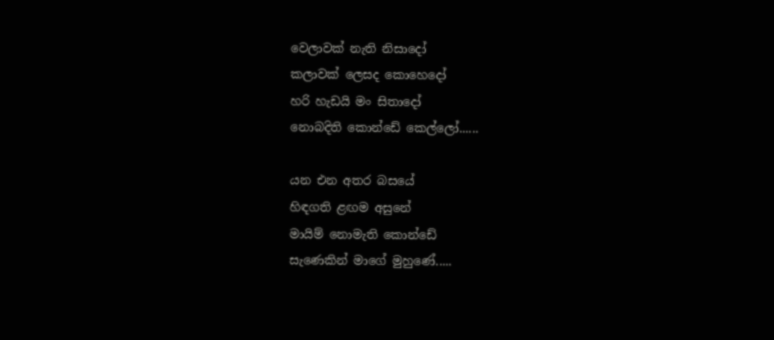වෙලාවක් නැති නිසාදෝ
කලාවක් ලෙසද කොහෙදෝ
හරි හැඩයි මං සිතාදෝ
නොබදිති කොන්ඩේ කෙල්ලෝ......

යන එන අතර බසයේ
හිඳගති ළඟම අසුනේ
මායිම් නොමැති කොන්ඩේ
සැණෙකින් මාගේ මුහුණේ.....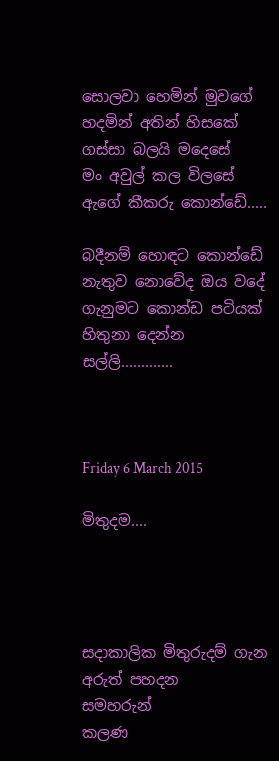සොලවා හෙමින් මුවගේ
හදමින් අතින් හිසකේ
ගස්සා බලයි මදෙසේ
මං අවුල් කල විලසේ
ඇගේ කීකරු කොන්ඩේ.....

බදීනම් හොඳට කොන්ඩේ
නැතුව නොවේද ඔය වදේ
ගැනුමට කොන්ඩ පටියක්
හිතුනා දෙන්න සල්ලි.............



Friday 6 March 2015

මිතුදම....




සදාකාලික මිතුරුදම් ගැන අරුත් පහදන                          සමහරුන්
කලණ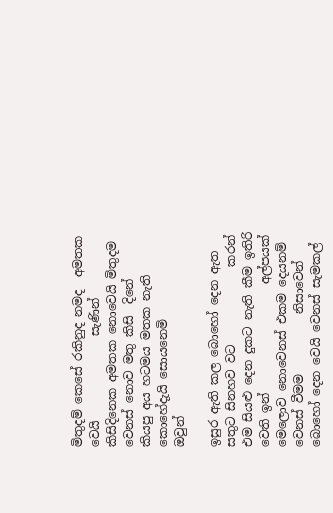මිතුදම් කෙසේ රකිනුද නමද  අමතක වෙයි              සැණින්
කිසිදිනෙක අමතක නොවෙයි මිතුදම වෙනස් නොව මතු කිසි  දිනේ
කියපු අය හටමය මතක නැති කොහේදැයි සොයනෙමි           ඔවුන්

ඉසුර ඇති කල බොහෝ දෙන ඇත සතුට සිනහව වට             කරන්
එම සියළු දෙන දුකට නැති කීම ඉතිරි වෙති ඉන්                  අල්පයක්
මෙලොව නොවෙනස් එකම දෙයනම් වෙනස් වීමම          නිසාවෙන්
බොහෝ දෙන වෙයි වෙනස් සැමකල්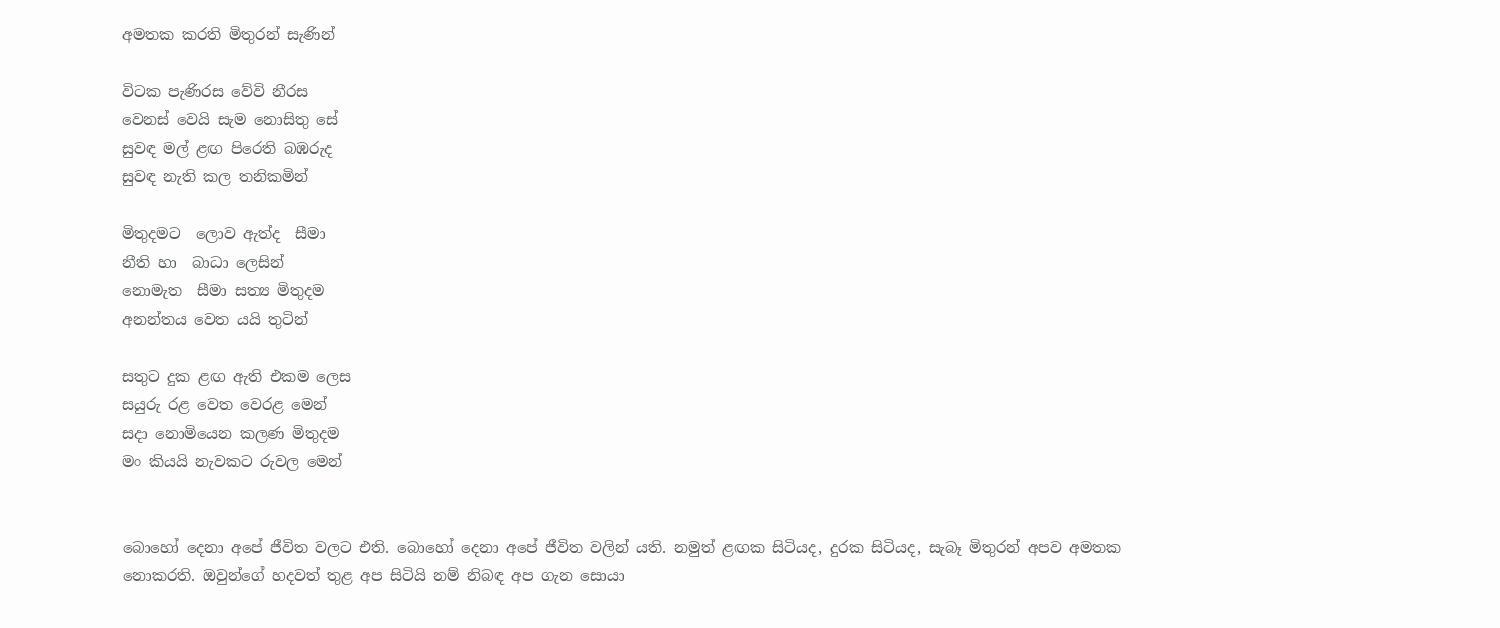අමතක කරති මිතුරන් සැණින්

විටක පැණිරස වේවි නීරස
වෙනස් වෙයි සැම නොසිතු සේ
සුවඳ මල් ළඟ පිරෙති බඹරුද
සුවඳ නැති කල තනිකමින්

මිතුදමට  ලොව ඇත්ද  සීමා
නීති හා  බාධා ලෙසින්
නොමැත  සීමා සත්‍ය මිතුදම
අනන්තය වෙත යයි තුටින්

සතුට දුක ළඟ ඇති එකම ලෙස
සයුරු රළ වෙත වෙරළ මෙන්
සදා නොමියෙන කලණ මිතුදම
මං කියයි නැවකට රුවල මෙන්


බොහෝ දෙනා අපේ ජීවිත වලට එති. බොහෝ දෙනා අපේ ජීවිත වලින් යති. නමුත් ළඟක සිටියද, දුරක සිටියද, සැබෑ මිතුරන් අපව අමතක නොකරති. ඔවුන්ගේ හදවත් තුළ අප සිටියි නම් නිබඳ අප ගැන සොයා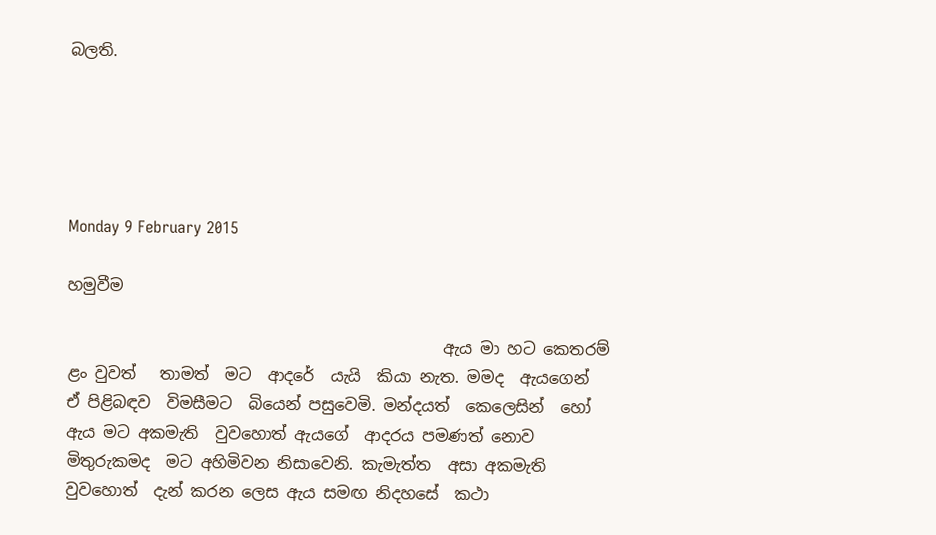බලති.





Monday 9 February 2015

හමුවීම

                                               ඇය මා හට කෙතරම් ළං වුවත්   තාමත්  මට  ආදරේ  යැයි  කියා නැත. මමද  ඇයගෙන්  ඒ පිළිබඳව  විමසීමට  බියෙන් පසුවෙමි. මන්දයත්  කෙලෙසින්  හෝ ඇය මට අකමැති  වුවහොත් ඇයගේ  ආදරය පමණත් නොව මිතුරුකමද  මට අහිමිවන නිසාවෙනි. කැමැත්ත  අසා අකමැති වුවහොත්  දැන් කරන ලෙස ඇය සමඟ නිදහසේ  කථා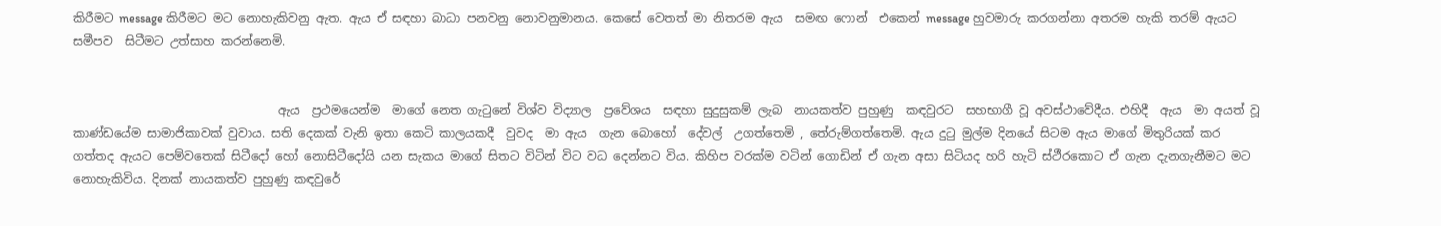කිරීමට message කිරීමට මට නොහැකිවනු ඇත. ඇය ඒ සඳහා බාධා පනවනු නොවනුමානය. කෙසේ වෙතත් මා නිතරම ඇය  සමඟ ෆොන්  එකෙන් message හුවමාරු කරගන්නා අතරම හැකි තරම් ඇයට  සමීපව  සිටීමට උත්සාහ කරන්නෙමි.


                                  ඇය  ප්‍රථමයෙන්ම  මාගේ නෙත ගැටුනේ විශ්ව විද්‍යාල  ප්‍රවේශය  සඳහා සුදුසුකම් ලැබ  නායකත්ව පුහුණු  කඳවුරට  සහභාගී වූ අවස්ථාවේදීය. එහිදී  ඇය  මා අයත් වූ කාණ්ඩයේම සාමාජිකාවක් වුවාය. සති දෙකක් වැනි ඉතා කෙටි කාලයකදී  වුවද  මා ඇය  ගැන බොහෝ  දේවල්  උගත්තෙමි , තේරුම්ගත්තෙමි. ඇය දුටු මුල්ම දිනයේ සිටම ඇය මාගේ මිතුරියක් කර ගත්තද ඇයට පෙම්වතෙක් සිටීදෝ හෝ නොසිටීදෝයි යන සැකය මාගේ සිතට විටින් විට වධ දෙන්නට විය. කිහිප වරක්ම වටින් ගොඩින් ඒ ගැන අසා සිටියද හරි හැටි ස්ථීරකොට ඒ ගැන දැනගැනීමට මට නොහැකිවිය. දිනක් නායකත්ව පුහුණු කඳවුරේ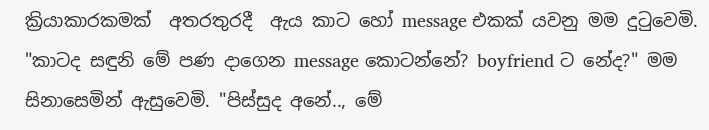ක්‍රියාකාරකමක්  අතරතුරදී  ඇය කාට හෝ message එකක් යවනු මම දුටුවෙමි. "කාටද සඳුනි මේ පණ දාගෙන message කොටන්නේ? boyfriend ට නේද?" මම සිනාසෙමින් ඇසුවෙමි. "පිස්සුද අනේ.., මේ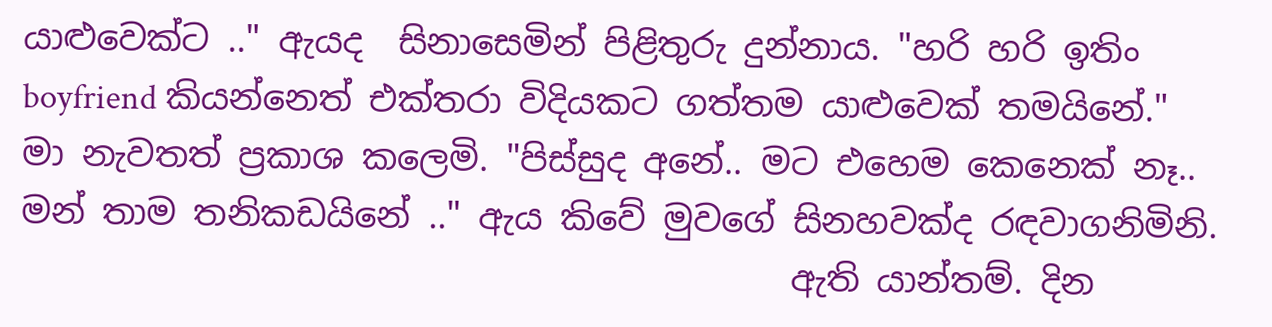යාළුවෙක්ට .." ඇයද  සිනාසෙමින් පිළිතුරු දුන්නාය. "හරි හරි ඉතිං  boyfriend කියන්නෙත් එක්තරා විදියකට ගත්තම යාළුවෙක් තමයිනේ." මා නැවතත් ප්‍රකාශ කලෙමි. "පිස්සුද අනේ.. මට එහෙම කෙනෙක් නෑ.. මන් තාම තනිකඩයිනේ .." ඇය කිවේ මුවගේ සිනහවක්ද රඳවාගනිමිනි.
                                            ඇති යාන්තම්. දින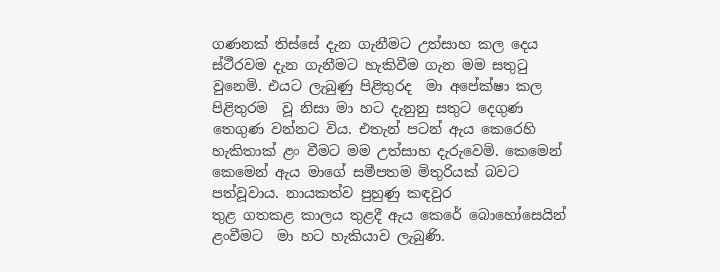ගණනක් තිස්සේ දැන ගැනීමට උත්සාහ කල දෙය ස්ථීරවම දැන ගැනීමට හැකිවීම ගැන මම සතුටු වුනෙමි. එයට ලැබුණු පිළිතුරද  මා අපේක්ෂා කල පිළිතුරම  වූ නිසා මා හට දැනුනු සතුට දෙගුණ තෙගුණ වන්නට විය. එතැන් පටන් ඇය කෙරෙහි හැකිතාක් ළං වීමට මම උත්සාහ දැරුවෙමි. කෙමෙන් කෙමෙන් ඇය මාගේ සමීපතම මිතුරියක් බවට පත්වූවාය. නායකත්ව පුහුණු කඳවුර
තුළ ගතකළ කාලය තුළදී ඇය කෙරේ බොහෝසෙයින්  ළංවීමට  මා හට හැකියාව ලැබුණි.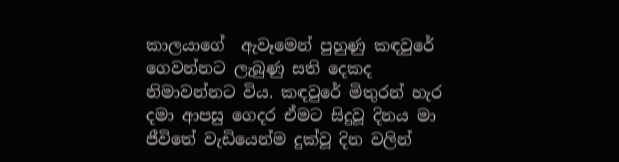කාලයාගේ  ඇවෑමෙන් පුහුණු කඳවුරේ ගෙවන්නට ලැබුණු සති දෙකද නිමාවන්නට විය. කඳවුරේ මිතුරන් හැර දමා ආපසු ගෙදර ඒමට සිදුවූ දිනය මා ජීවිතේ වැඩියෙන්ම දුක්වූ දින වලින්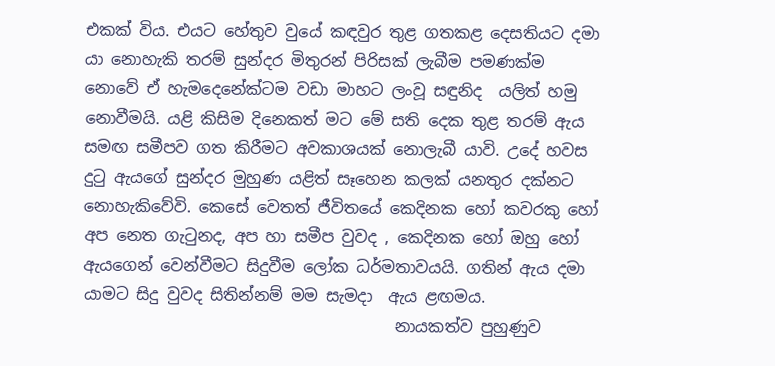එකක් විය. එයට හේතුව වුයේ කඳවුර තුළ ගතකළ දෙසතියට දමා යා නොහැකි තරම් සුන්දර මිතුරන් පිරිසක් ලැබීම පමණක්ම නොවේ ඒ හැමදෙනේක්ටම වඩා මාහට ලංවූ සඳුනිද  යලිත් හමු නොවීමයි. යළි කිසිම දිනෙකත් මට මේ සති දෙක තුළ තරම් ඇය සමඟ සමීපව ගත කිරීමට අවකාශයක් නොලැබී යාවි. උදේ හවස දුටු ඇයගේ සුන්දර මුහුණ යළිත් සෑහෙන කලක් යනතුර දක්නට නොහැකිවේවි. කෙසේ වෙතත් ජීවිතයේ කෙදිනක හෝ කවරකු හෝ අප නෙත ගැටුනද, අප හා සමීප වුවද , කෙදිනක හෝ ඔහු හෝ ඇයගෙන් වෙන්වීමට සිදුවීම ලෝක ධර්මතාවයයි. ගතින් ඇය දමා යාමට සිදු වුවද සිතින්නම් මම සැමදා  ඇය ළඟමය.
                                       නායකත්ව පුහුණුව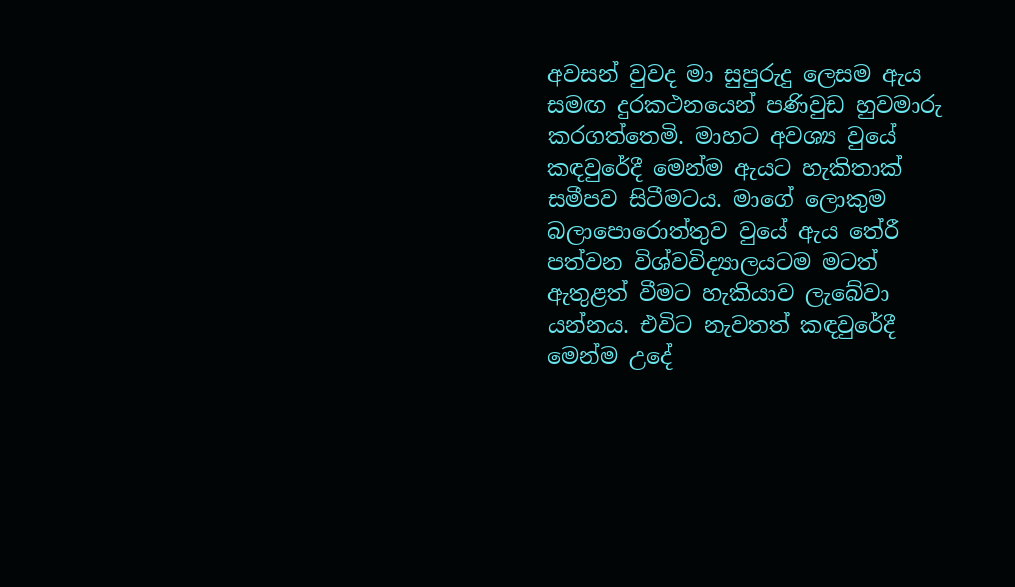අවසන් වුවද මා සුපුරුදු ලෙසම ඇය සමඟ දුරකථනයෙන් පණිවුඩ හුවමාරු කරගත්තෙමි. මාහට අවශ්‍ය වුයේ කඳවුරේදී මෙන්ම ඇයට හැකිතාක් සමීපව සිටීමටය. මාගේ ලොකුම බලාපොරොත්තුව වුයේ ඇය තේරී පත්වන විශ්වවිද්‍යාලයටම මටත් ඇතුළත් වීමට හැකියාව ලැබේවා යන්නය. එවිට නැවතත් කඳවුරේදී මෙන්ම උදේ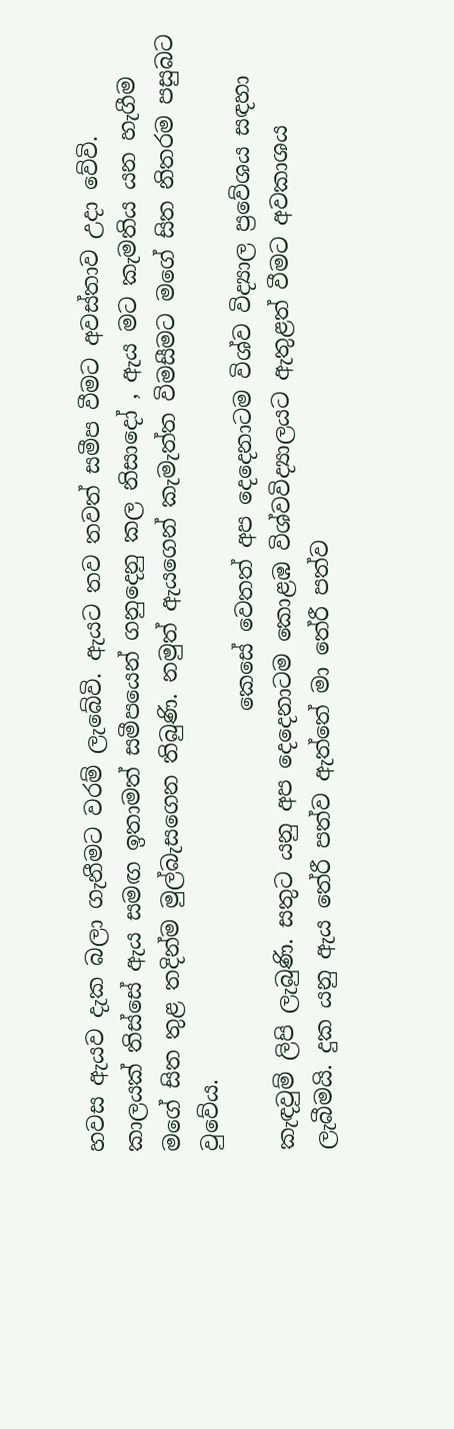හවස ඇයව දැක බලා ගැනීමට වරම් ලැබේවි. ඇයට තව තවත් සමීප වීමට අවස්තාව උදා වේවි.  කාලයක් තිස්සේ ඇය සමඟ ඉතාමත් සමීපයෙන් ගනුදෙනු කල නිසාදෝ , ඇය මට කැමතිය යන හැගීම මගේ සිත තුළ තදින්ම මුල්බැසගෙන තිබුණි. නමුත් ඇයගෙන් කැමැත්ත විමසීමට මගේ සිත නිතරම පසුබට වුවේය.
                                        කෙසේ වෙතත් අප දෙදෙනාටම විශ්ව විද්‍යාල ප්‍රවේශය සඳහා කැඳවුම් ලිපි ලැබුණි. සතුට යනු අප දෙදෙනාටම කොළඹ විශ්වවිද්‍යාලයට ඇතුළත් වීමට අවකාශය ලැබීමයි. දුක යනු ඇය තේරී පත්ව ඇත්තේ මා තේරී පත්ව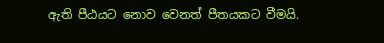ඇති පීඨයට නොව වෙනත් පීතයකට වීමයි.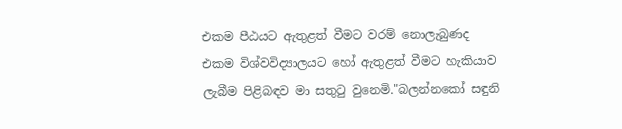එකම පීඨයට ඇතුළත් වීමට වරම් නොලැබුණද එකම විශ්වවිද්‍යාලයට හෝ ඇතුළත් වීමට හැකියාව ලැබීම පිළිබඳව මා සතුටු වුනෙමි."බලන්නකෝ සඳුනි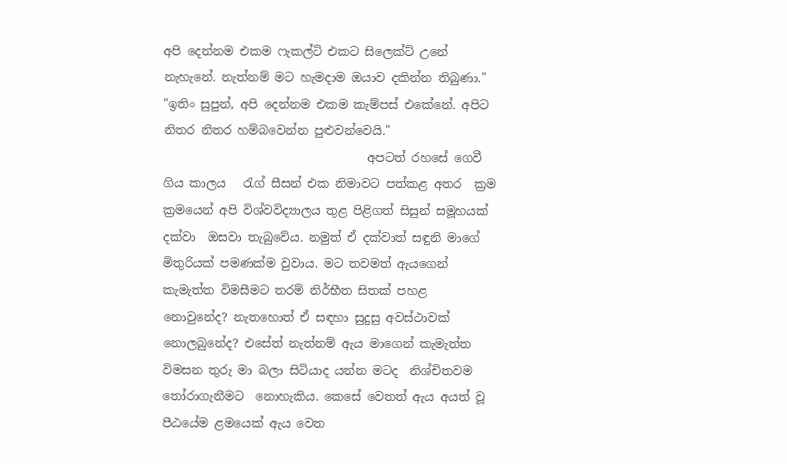අපි දෙන්නම එකම ෆැකල්ටි එකට සිලෙක්ට් උනේ නැහැනේ. නැත්නම් මට හැමදාම ඔයාව දකින්න තිබුණා." "ඉතිං සුපුන්, අපි දෙන්නම එකම කැම්පස් එකේනේ. අපිට නිතර නිතර හම්බවෙන්න පුළුවන්වෙයි."
                                  අපටත් රහසේ ගෙවී ගිය කාලය   රැග් සීසන් එක නිමාවට පත්කළ අතර  ක්‍රම ක්‍රමයෙන් අපි විශ්වවිද්‍යාලය තුළ පිළිගත් සිසුන් සමූහයක් දක්වා  ඔසවා තැබුවේය. නමුත් ඒ දක්වාත් සඳුනි මාගේ මිතුරියක් පමණක්ම වුවාය. මට තවමත් ඇයගෙන් කැමැත්ත විමසීමට තරම් නිර්භීත සිතක් පහළ නොවුනේද? නැතහොත් ඒ සඳහා සුදුසු අවස්ථාවක් නොලබුනේද? එසේත් නැත්නම් ඇය මාගෙන් කැමැත්ත විමසන තුරු මා බලා සිටියාද යන්න මටද  නිශ්චිතවම තෝරාගැනීමට  නොහැකිය. කෙසේ වෙතත් ඇය අයත් වූ පීඨයේම ළමයෙක් ඇය වෙත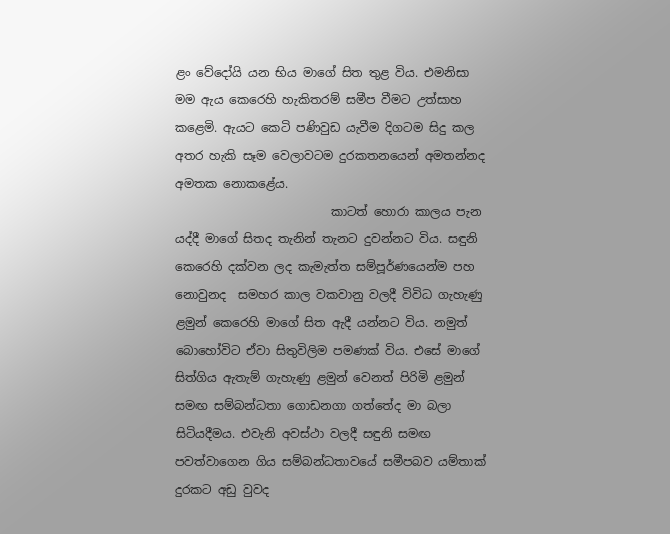ළං වේදෝයි යන භිය මාගේ සිත තුළ විය. එමනිසා මම ඇය කෙරෙහි හැකිතරම් සමීප වීමට උත්සාහ කළෙමි. ඇයට කෙටි පණිවුඩ යැවීම දිගටම සිදු කල අතර හැකි සෑම වෙලාවටම දුරකතනයෙන් අමතන්නද අමතක නොකළේය.
                          කාටත් හොරා කාලය පැන  යද්දී මාගේ සිතද තැනින් තැනට දුවන්නට විය. සඳුනි කෙරෙහි දක්වන ලද කැමැත්ත සම්පූර්ණයෙන්ම පහ නොවුනද  සමහර කාල වකවානු වලදී විවිධ ගැහැණු ළමුන් කෙරෙහි මාගේ සිත ඇදී යන්නට විය. නමුත් බොහෝවිට ඒවා සිතුවිලිම පමණක් විය. එසේ මාගේ සිත්ගිය ඇතැම් ගැහැණු ළමුන් වෙනත් පිරිමි ළමුන් සමඟ සම්බන්ධතා ගොඩනගා ගත්තේද මා බලා සිටියදීමය. එවැනි අවස්ථා වලදී සඳුනි සමඟ පවත්වාගෙන ගිය සම්බන්ධතාවයේ සමීපබව යම්තාක් දුරකට අඩු වුවද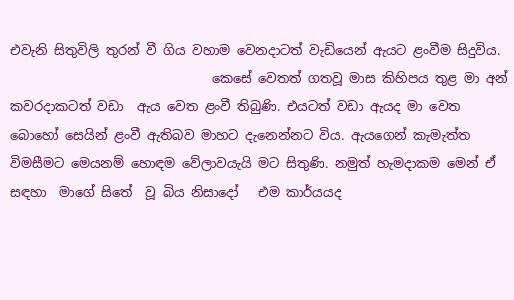එවැනි සිතුවිලි තුරන් වී ගිය වහාම වෙනදාටත් වැඩියෙන් ඇයට ළංවීම සිදුවිය.
                               කෙසේ වෙතත් ගතවූ මාස කිහිපය තුළ මා අන් කවරදාකටත් වඩා  ඇය වෙත ළංවී තිබුණි. එයටත් වඩා ඇයද මා වෙත බොහෝ සෙයින් ළංවී ඇතිබව මාහට දැනෙන්නට විය. ඇයගෙන් කැමැත්ත විමසීමට මෙයනම් හොඳම වේලාවයැයි මට සිතුණි. නමුත් හැමදාකම මෙන් ඒ සඳහා  මාගේ සිතේ  වූ බිය නිසාදෝ   එම කාර්යයද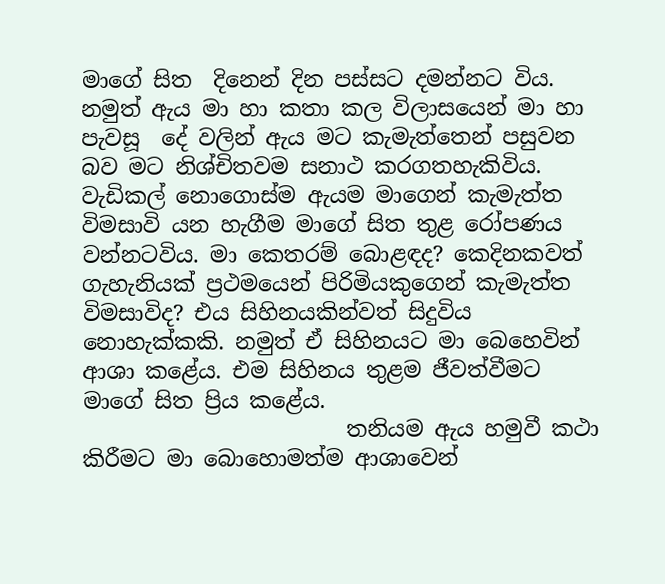මාගේ සිත  දිනෙන් දින පස්සට දමන්නට විය. නමුත් ඇය මා හා කතා කල විලාසයෙන් මා හා පැවසූ  දේ වලින් ඇය මට කැමැත්තෙන් පසුවන බව මට නිශ්චිතවම සනාථ කරගතහැකිවිය. වැඩිකල් නොගොස්ම ඇයම මාගෙන් කැමැත්ත විමසාවි යන හැගීම මාගේ සිත තුළ රෝපණය වන්නටවිය. මා කෙතරම් බොළඳද? කෙදිනකවත් ගැහැනියක් ප්‍රථමයෙන් පිරිමියකුගෙන් කැමැත්ත විමසාවිද? එය සිහිනයකින්වත් සිදුවිය නොහැක්කකි. නමුත් ඒ සිහිනයට මා බෙහෙවින් ආශා කළේය. එම සිහිනය තුළම ජීවත්වීමට මාගේ සිත ප්‍රිය කළේය.
                        තනියම ඇය හමුවී කථා කිරීමට මා බොහොමත්ම ආශාවෙන්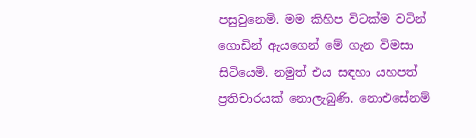පසුවුනෙමි. මම කිහිප විටක්ම වටින් ගොඩින් ඇයගෙන් මේ ගැන විමසා සිටියෙමි. නමුත් එය සඳහා යහපත් ප්‍රතිචාරයක් නොලැබුණි. නොඑසේනම්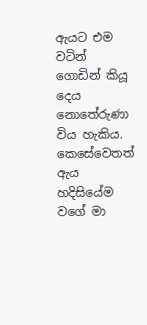ඇයට එම වටින් ගොඩින් කියූ දෙය නොතේරුණා විය හැකිය. කෙසේවෙතත් ඇය හදිසියේම වගේ මා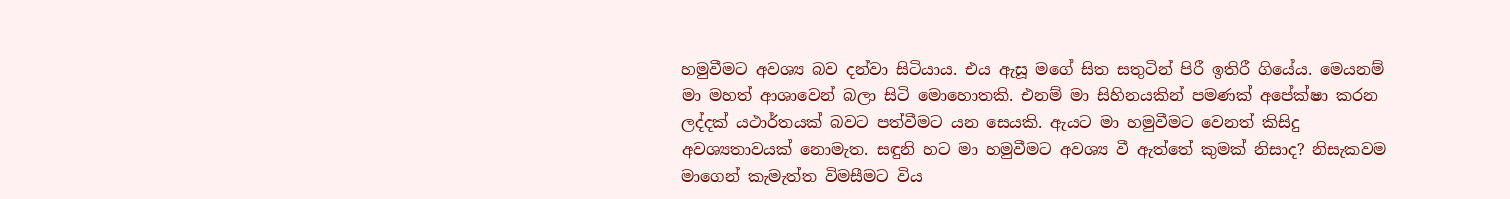හමුවීමට අවශ්‍ය බව දන්වා සිටියාය. එය ඇසූ මගේ සිත සතුටින් පිරී ඉතිරී ගියේය. මෙයනම් මා මහත් ආශාවෙන් බලා සිටි මොහොතකි. එනම් මා සිහිනයකින් පමණක් අපේක්ෂා කරන ලද්දක් යථාර්තයක් බවට පත්වීමට යන සෙයකි. ඇයට මා හමුවීමට වෙනත් කිසිදු අවශ්‍යතාවයක් නොමැත. සඳුනි හට මා හමුවීමට අවශ්‍ය වී ඇත්තේ කුමක් නිසාද? නිසැකවම මාගෙන් කැමැත්ත විමසීමට විය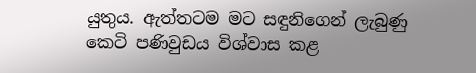යුතුය. ඇත්තටම මට සඳුනිගෙන් ලැබුණු කෙටි පණිවුඩය විශ්වාස කළ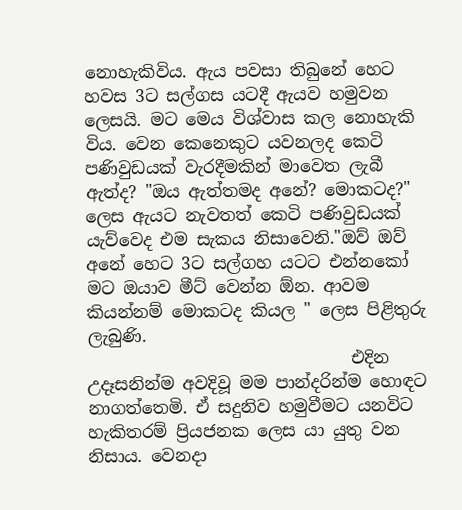නොහැකිවිය. ඇය පවසා තිබුනේ හෙට හවස 3ට සල්ගස යටදී ඇයව හමුවන ලෙසයි. මට මෙය විශ්වාස කල නොහැකි විය. වෙන කෙනෙකුට යවනලද කෙටි පණිවුඩයක් වැරදීමකින් මාවෙත ලැබී ඇත්ද? "ඔය ඇත්තමද අනේ? මොකටද?" ලෙස ඇයට නැවතත් කෙටි පණිවුඩයක් යැව්වෙද එම සැකය නිසාවෙනි."ඔව් ඔව් අනේ හෙට 3ට සල්ගහ යටට එන්නකෝ මට ඔයාව මීට් වෙන්න ඕන. ආවම කියන්නම් මොකටද කියල " ලෙස පිළිතුරු ලැබුණි.
                               එදින උදෑසනින්ම අවදිවූ මම පාන්දරින්ම හොඳට නාගත්තෙමි. ඒ සදුනිව හමුවීමට යනවිට හැකිතරම් ප්‍රියජනක ලෙස යා යුතු වන නිසාය. වෙනදා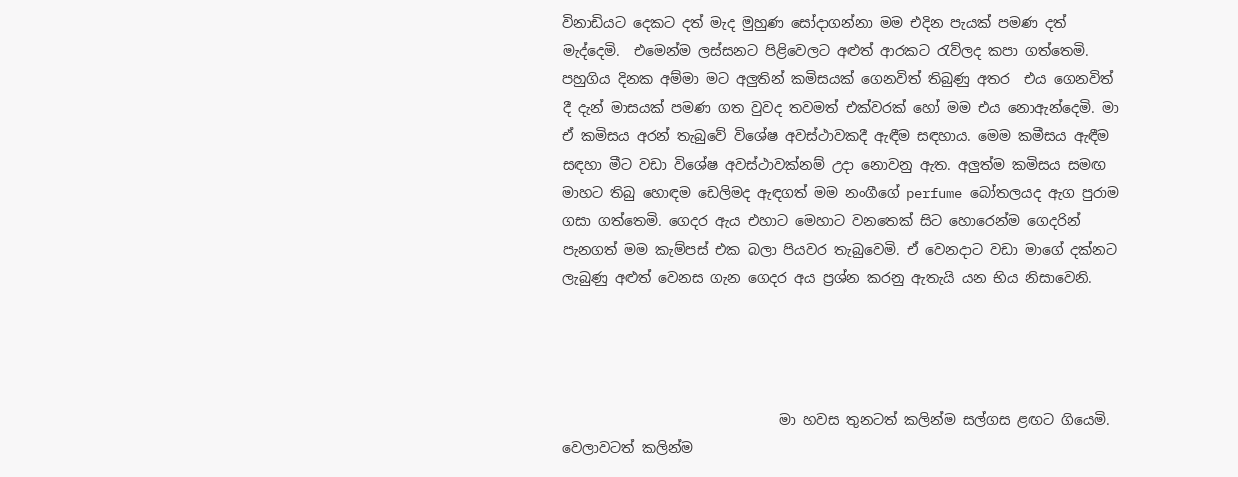විනාඩියට දෙකට දත් මැද මුහුණ සෝදාගන්නා මම එදින පැයක් පමණ දත් මැද්දෙමි.  එමෙන්ම ලස්සනට පිළිවෙලට අළුත් ආරකට රැව්ලද කපා ගත්තෙමි. පහුගිය දිනක අම්මා මට අලුතින් කමිසයක් ගෙනවිත් තිබුණු අතර  එය ගෙනවිත් දී දැන් මාසයක් පමණ ගත වුවද තවමත් එක්වරක් හෝ මම එය නොඇන්දෙමි. මා ඒ කමිසය අරන් තැබුවේ විශේෂ අවස්ථාවකදී ඇඳීම සඳහාය. මෙම කමීසය ඇඳීම සඳහා මීට වඩා විශේෂ අවස්ථාවක්නම් උදා නොවනු ඇත. අලුත්ම කමිසය සමඟ මාහට තිබු හොඳම ඩෙලිමද ඇඳගත් මම නංගීගේ perfume බෝතලයද ඇග පුරාම ගසා ගත්තෙමි. ගෙදර ඇය එහාට මෙහාට වනතෙක් සිට හොරෙන්ම ගෙදරින් පැනගත් මම කැම්පස් එක බලා පියවර තැබුවෙමි. ඒ වෙනදාට වඩා මාගේ දක්නට ලැබුණු අළුත් වෙනස ගැන ගෙදර අය ප්‍රශ්න කරනු ඇතැයි යන භිය නිසාවෙනි.




                               මා හවස තුනටත් කලින්ම සල්ගස ළඟට ගියෙමි. වෙලාවටත් කලින්ම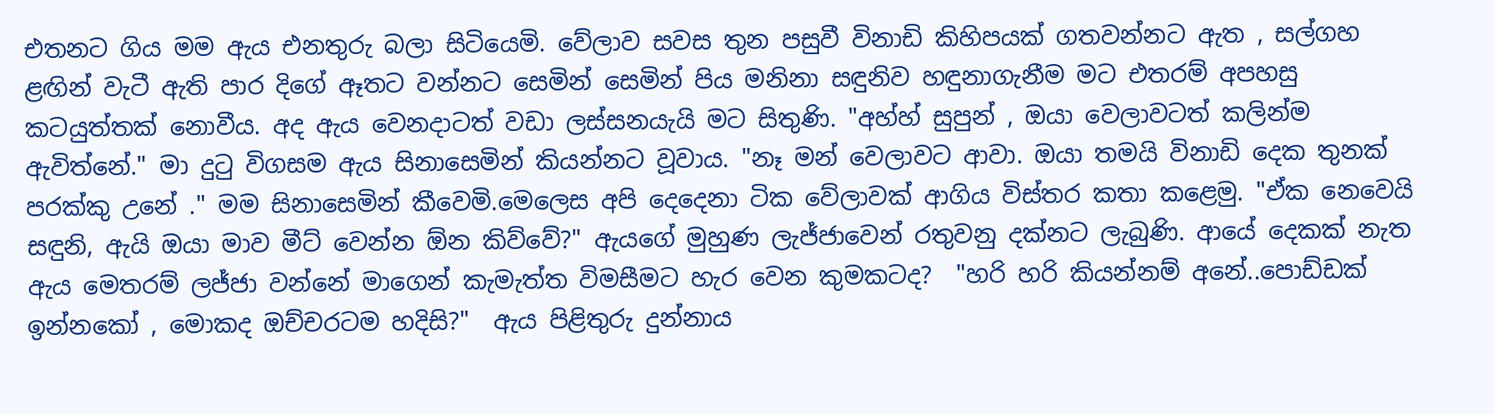එතනට ගිය මම ඇය එනතුරු බලා සිටියෙමි. වේලාව සවස තුන පසුවී විනාඩි කිහිපයක් ගතවන්නට ඇත , සල්ගහ ළඟින් වැටී ඇති පාර දිගේ ඈතට වන්නට සෙමින් සෙමින් පිය මනිනා සඳුනිව හඳුනාගැනීම මට එතරම් අපහසු කටයුත්තක් නොවීය. අද ඇය වෙනදාටත් වඩා ලස්සනයැයි මට සිතුණි. "අහ්හ් සුපුන් , ඔයා වෙලාවටත් කලින්ම ඇවිත්නේ." මා දුටු විගසම ඇය සිනාසෙමින් කියන්නට වූවාය. "නෑ මන් වෙලාවට ආවා. ඔයා තමයි විනාඩි දෙක තුනක් පරක්කු උනේ ." මම සිනාසෙමින් කීවෙමි.මෙලෙස අපි දෙදෙනා ටික වේලාවක් ආගිය විස්තර කතා කළෙමු. "ඒක නෙවෙයි සඳුනි, ඇයි ඔයා මාව මීට් වෙන්න ඕන කිව්වේ?" ඇයගේ මුහුණ ලැජ්ජාවෙන් රතුවනු දක්නට ලැබුණි. ආයේ දෙකක් නැත ඇය මෙතරම් ලජ්ජා වන්නේ මාගෙන් කැමැත්ත විමසීමට හැර වෙන කුමකටද?  "හරි හරි කියන්නම් අනේ..පොඩ්ඩක් ඉන්නකෝ , මොකද ඔච්චරටම හදිසි?"  ඇය පිළිතුරු දුන්නාය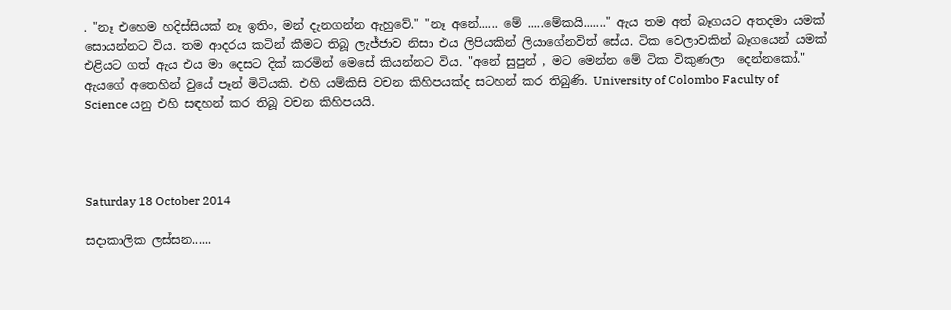. "නෑ එහෙම හදිස්සියක් නෑ ඉතිං, මන් දැනගන්න ඇහුවේ." "නෑ අනේ...... මේ .....මේකයි......." ඇය තම අත් බෑගයට අතදමා යමක් සොයන්නට විය. තම ආදරය කටින් කීමට තිබූ ලැජ්ජාව නිසා එය ලිපියකින් ලියාගේනවිත් සේය. ටික වෙලාවකින් බෑගයෙන් යමක් එළියට ගත් ඇය එය මා දෙසට දික් කරමින් මෙසේ කියන්නට විය. "අනේ සුපුන් , මට මෙන්න මේ ටික විකුණලා  දෙන්නකෝ." ඇයගේ අතෙහින් වුයේ පෑන් මිටියකි. එහි යම්කිසි වචන කිහිපයක්ද සටහන් කර තිබුණි. University of Colombo Faculty of Science යනු එහි සඳහන් කර තිබූ වචන කිහිපයයි.




Saturday 18 October 2014

සදාකාලික ලස්සන......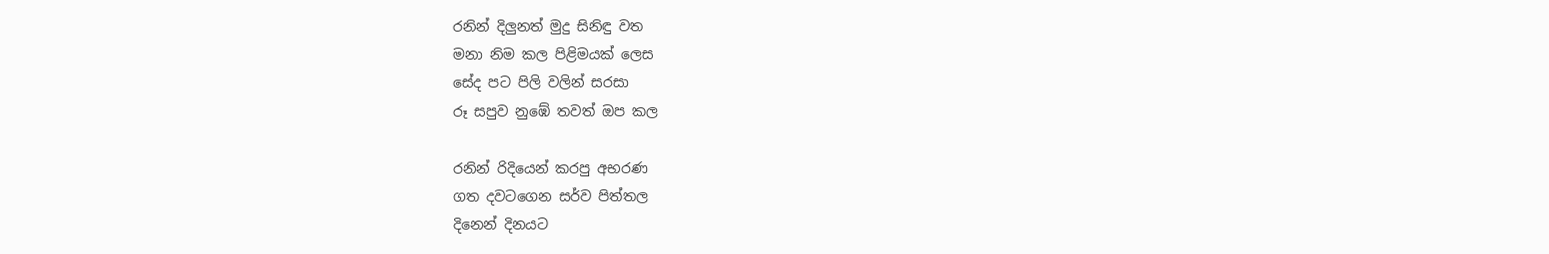රනින් දිලුනත් මුදු සිනිඳු වත
මනා නිම කල පිළිමයක් ලෙස
සේද පට පිලි වලින් සරසා
රූ සපුව නුඹේ තවත් ඔප කල

රනින් රිදියෙන් කරපු අභරණ
ගත දවටගෙන සර්ව පිත්තල
දිනෙන් දිනයට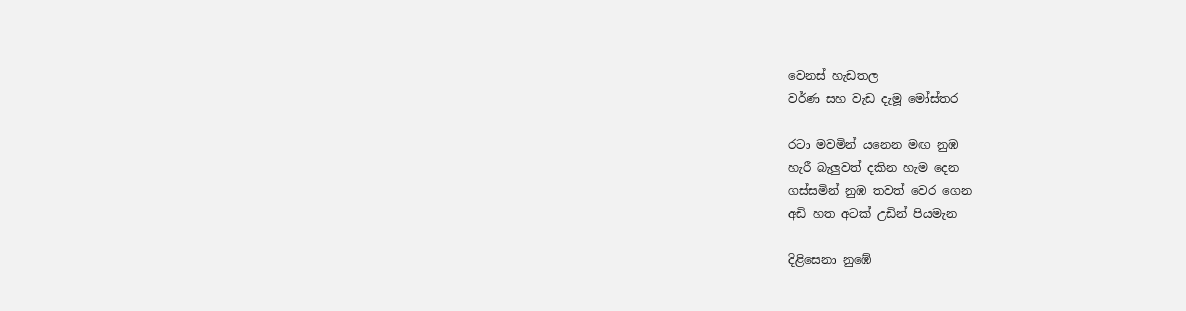වෙනස් හැඩතල
වර්ණ සහ වැඩ දැමූ මෝස්‌තර

රටා මවමින් යනෙන මඟ නුඹ
හැරී බැලුවත් දකින හැම දෙන
ගස්සමින් නුඹ තවත් වෙර ගෙන
අඩි හත අටක් උඩින් පියමැන

දිළිසෙනා නුඹේ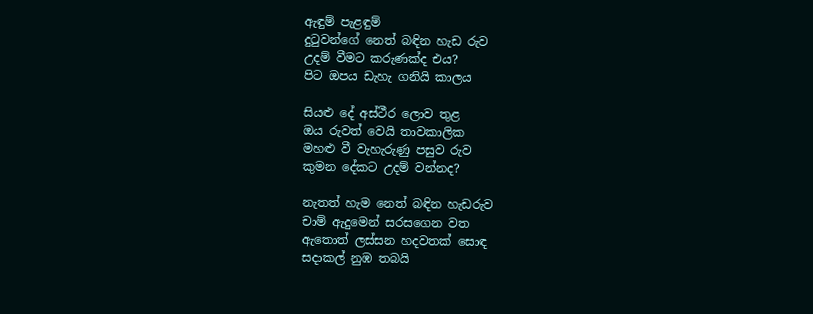ඇඳුම් පැළඳුම්
දුටුවන්ගේ නෙත් බඳින හැඩ රුව
උදම් වීමට කරුණක්ද එය?
පිට ඔපය ඩැහැ ගනියි කාලය

සියළු දේ අස්ථීර ලොව තුළ
ඔය රුවත් වෙයි තාවකාලික
මහළු වී වැහැරුණු පසුව රුව
කුමන දේකට උදම් වන්නද?

නැතත් හැම නෙත් බඳින හැඩරුව
චාම් ඇදුමෙන් සරසගෙන වත
ඇතොත් ලස්සන හදවතක් සොඳ
සදාකල් නුඹ තබයි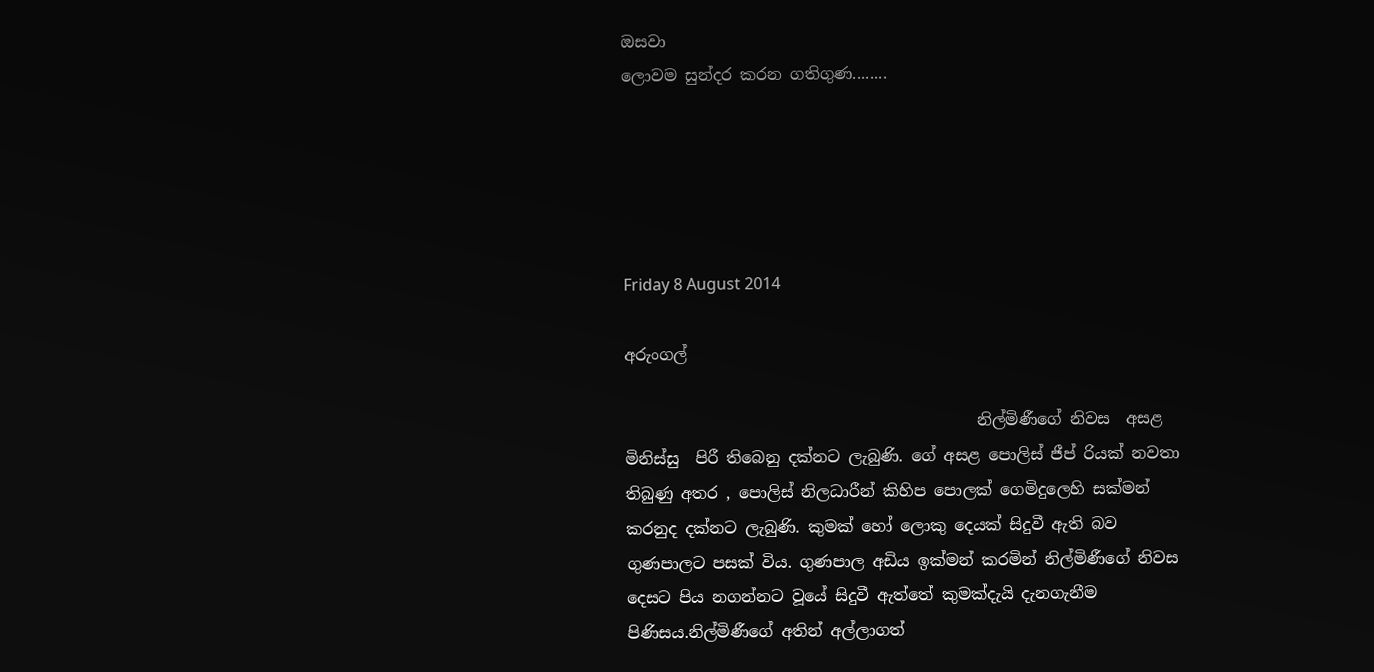ඔසවා
ලොවම සුන්දර කරන ගතිගුණ........





Friday 8 August 2014

අරුංගල්

                                            නිල්මිණීගේ නිවස  අසළ  මිනිස්සු  පිරී තිබෙනු දක්නට ලැබුණි. ගේ අසළ පොලිස් ජීප් රියක් නවතා තිබුණු අතර , පොලිස් නිලධාරීන් කිහිප පොලක් ගෙමිදුලෙහි සක්මන් කරනුද දක්නට ලැබුණි. කුමක් හෝ ලොකු දෙයක් සිදුවී ඇති බව ගුණපාලට පසක් විය. ගුණපාල අඩිය ඉක්මන් කරමින් නිල්මිණීගේ නිවස දෙසට පිය නගන්නට වූයේ සිදුවී ඇත්තේ කුමක්දැයි දැනගැනීම පිණිසය.නිල්මිණීගේ අතින් අල්ලාගත්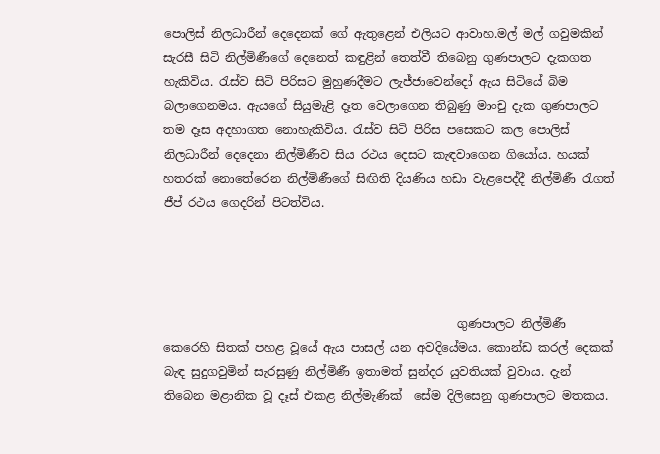පොලිස් නිලධාරීන් දෙදෙනක් ගේ ඇතුළෙන් එලියට ආවාහ.මල් මල් ගවුමකින් සැරසී සිටි නිල්මිණීගේ දෙනෙත් කඳුළින් තෙත්වී තිබෙනු ගුණපාලට දැකගත හැකිවිය. රැස්ව සිටි පිරිසට මුහුණදීමට ලැජ්ජාවෙන්දෝ ඇය සිටියේ බිම බලාගෙනමය. ඇයගේ සියුමැළි දෑත වෙලාගෙන තිබුණු මාංචු දැක ගුණපාලට තම දෑස අදහාගත නොහැකිවිය. රැස්ව සිටි පිරිස පසෙකට කල පොලිස් නිලධාරීන් දෙදෙනා නිල්මිණීව සිය රථය දෙසට කැඳවාගෙන ගියෝය. හයක් හතරක් නොතේරෙන නිල්මිණීගේ සිඟිති දියණිය හඩා වැළපෙද්දී නිල්මිණී රැගත් ජීප් රථය ගෙදරින් පිටත්විය.




                                                 ගුණපාලට නිල්මිණී කෙරෙහි සිතක් පහළ වූයේ ඇය පාසල් යන අවදියේමය. කොන්ඩ කරල් දෙකක් බැඳ සුදුගවුමින් සැරසුණු නිල්මිණී ඉතාමත් සුන්දර යුවතියක් වුවාය. දැන් තිබෙන මළානික වූ දෑස් එකළ නිල්මැණික්  සේම දිලිසෙනු ගුණපාලට මතකය.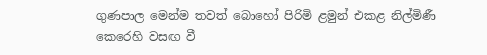ගුණපාල මෙන්ම තවත් බොහෝ පිරිමි ළමුන් එකළ නිල්මිණී කෙරෙහි වසඟ වී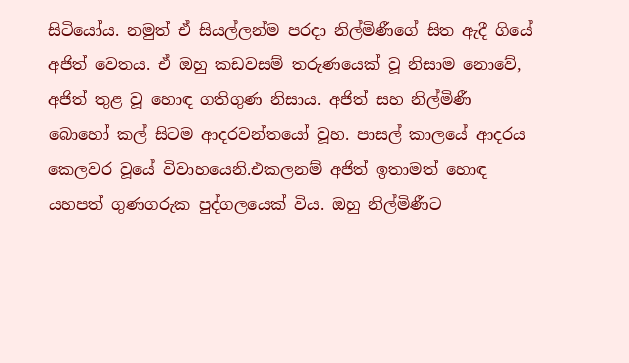සිටියෝය. නමුත් ඒ සියල්ලන්ම පරදා නිල්මිණීගේ සිත ඇදී ගියේ අජිත් වෙතය. ඒ ඔහු කඩවසම් තරුණයෙක් වූ නිසාම නොවේ, අජිත් තුළ වූ හොඳ ගතිගුණ නිසාය. අජිත් සහ නිල්මිණී බොහෝ කල් සිටම ආදරවන්තයෝ වූහ. පාසල් කාලයේ ආදරය කෙලවර වූයේ විවාහයෙනි.එකලනම් අජිත් ඉතාමත් හොඳ යහපත් ගුණගරුක පුද්ගලයෙක් විය. ඔහු නිල්මිණීට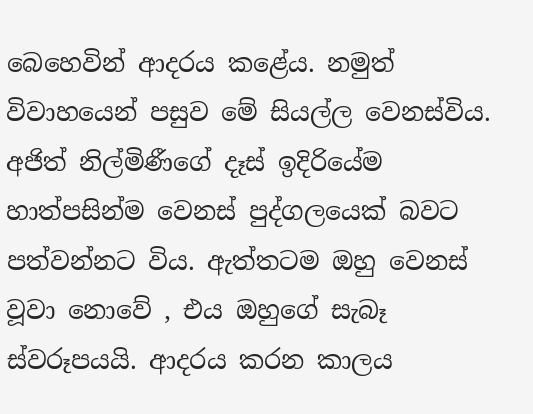බෙහෙවින් ආදරය කළේය. නමුත් විවාහයෙන් පසුව මේ සියල්ල වෙනස්විය. අජිත් නිල්මිණීගේ දෑස් ඉදිරියේම හාත්පසින්ම වෙනස් පුද්ගලයෙක් බවට පත්වන්නට විය. ඇත්තටම ඔහු වෙනස් වූවා නොවේ , එය ඔහුගේ සැබෑ ස්වරූපයයි. ආදරය කරන කාලය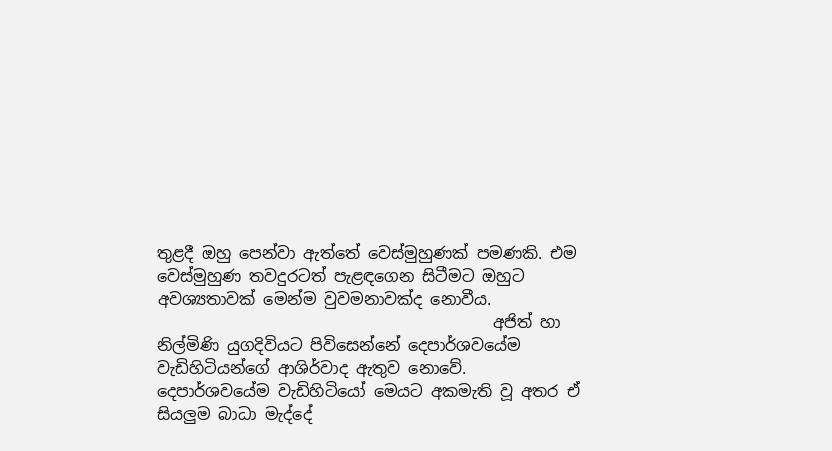තුළදී ඔහු පෙන්වා ඇත්තේ වෙස්මුහුණක් පමණකි. එම වෙස්මුහුණ තවදුරටත් පැළඳගෙන සිටීමට ඔහුට අවශ්‍යතාවක් මෙන්ම වුවමනාවක්ද නොවීය.
                                          අජිත් හා නිල්මිණි යුගදිවියට පිවිසෙන්නේ දෙපාර්ශවයේම වැඩිහිටියන්ගේ ආශිර්වාද ඇතුව නොවේ. දෙපාර්ශවයේම වැඩිහිටියෝ මෙයට අකමැති වූ අතර ඒ සියලුම බාධා මැද්දේ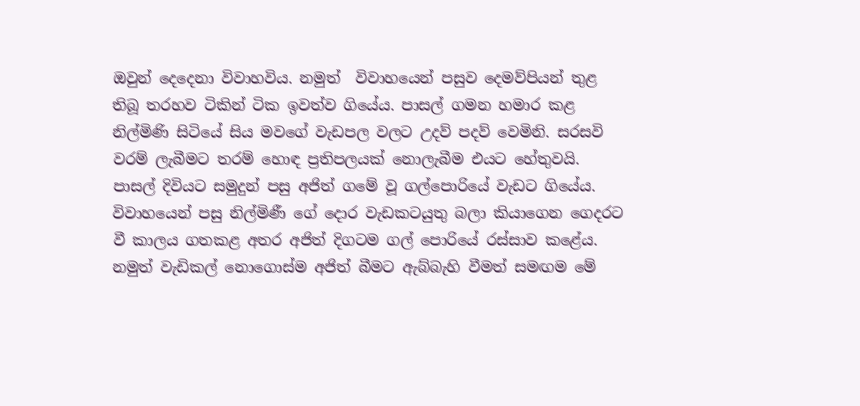ඔවුන් දෙදෙනා විවාහවිය. නමුත්  විවාහයෙන් පසුව දෙමව්පියන් තුළ තිබූ තරහව ටිකින් ටික ඉවත්ව ගියේය. පාසල් ගමන හමාර කළ නිල්මිණි සිටියේ සිය මවගේ වැඩපල වලට උදව් පදව් වෙමිනි. සරසවි වරම් ලැබීමට තරම් හොඳ ප්‍රතිපලයක් නොලැබීම එයට හේතුවයි. පාසල් දිවියට සමුදුන් පසු අජිත් ගමේ වූ ගල්පොරියේ වැඩට ගියේය. විවාහයෙන් පසු නිල්මිණී ගේ දොර වැඩකටයුතු බලා කියාගෙන ගෙදරට වී කාලය ගතකළ අතර අජිත් දිගටම ගල් පොරියේ රස්සාව කළේය. නමුත් වැඩිකල් නොගොස්ම අජිත් බීමට ඇබ්බැහි වීමත් සමඟම මේ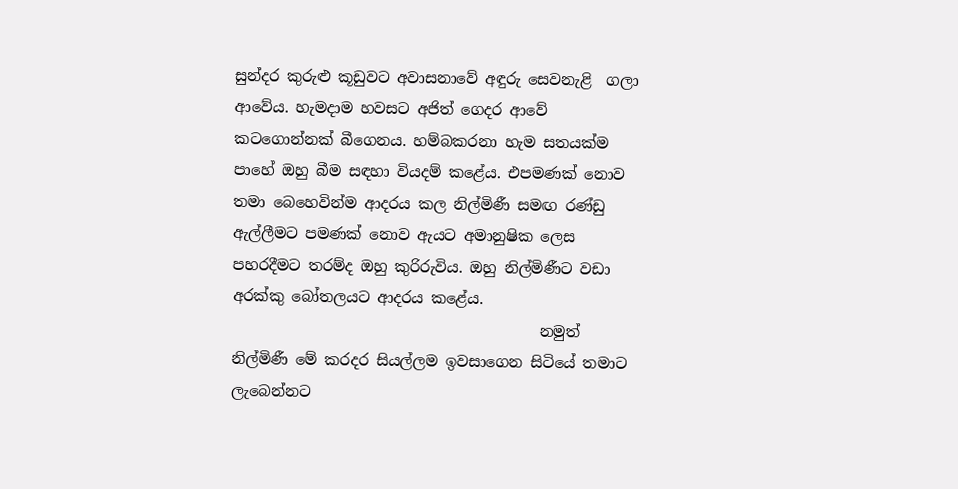සුන්දර කුරුළු කූඩුවට අවාසනාවේ අඳුරු සෙවනැළි  ගලා ආවේය. හැමදාම හවසට අජිත් ගෙදර ආවේ කටගොන්නක් බීගෙනය. හම්බකරනා හැම සතයක්ම පාහේ ඔහු බීම සඳහා වියදම් කළේය. එපමණක් නොව තමා බෙහෙවින්ම ආදරය කල නිල්මිණී සමඟ රණ්ඩු ඇල්ලීමට පමණක් නොව ඇයට අමානුෂික ලෙස පහරදීමට තරම්ද ඔහු කුරිරුවිය. ඔහු නිල්මිණීට වඩා අරක්කු බෝතලයට ආදරය කළේය.
                                         නමුත් නිල්මිණී මේ කරදර සියල්ලම ඉවසාගෙන සිටියේ තමාට ලැබෙන්නට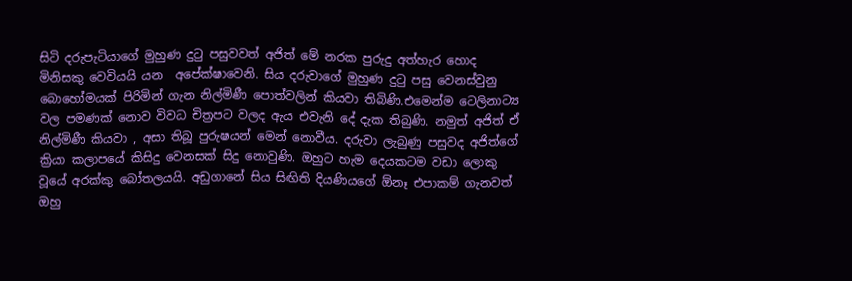සිටි දරුපැටියාගේ මුහුණ දුටු පසුවවත් අජිත් මේ නරක පුරුදු අත්හැර හොද මිනිසකු වෙවියයි යන  අපේක්ෂාවෙනි. සිය දරුවාගේ මුහුණ දුටු පසු වෙනස්වුනු බොහෝමයක් පිරිමින් ගැන නිල්මිණී පොත්වලින් කියවා තිබිණි.එමෙන්ම ටෙලිනාට්‍ය වල පමණක් නොව විවධ චිත්‍රපට වලද ඇය එවැනි දේ දැක තිබුණි. නමුත් අජිත් ඒ නිල්මිණී කියවා , අසා තිබූ පුරුෂයන් මෙන් නොවීය. දරුවා ලැබුණු පසුවද අජිත්ගේ ක්‍රියා කලාපයේ කිසිදු වෙනසක් සිදු නොවුණි. ඔහුට හැම දෙයකටම වඩා ලොකු වූයේ අරක්කු බෝතලයයි. අඩුගානේ සිය සිඟිති දියණියගේ ඕනෑ එපාකම් ගැනවත් ඔහු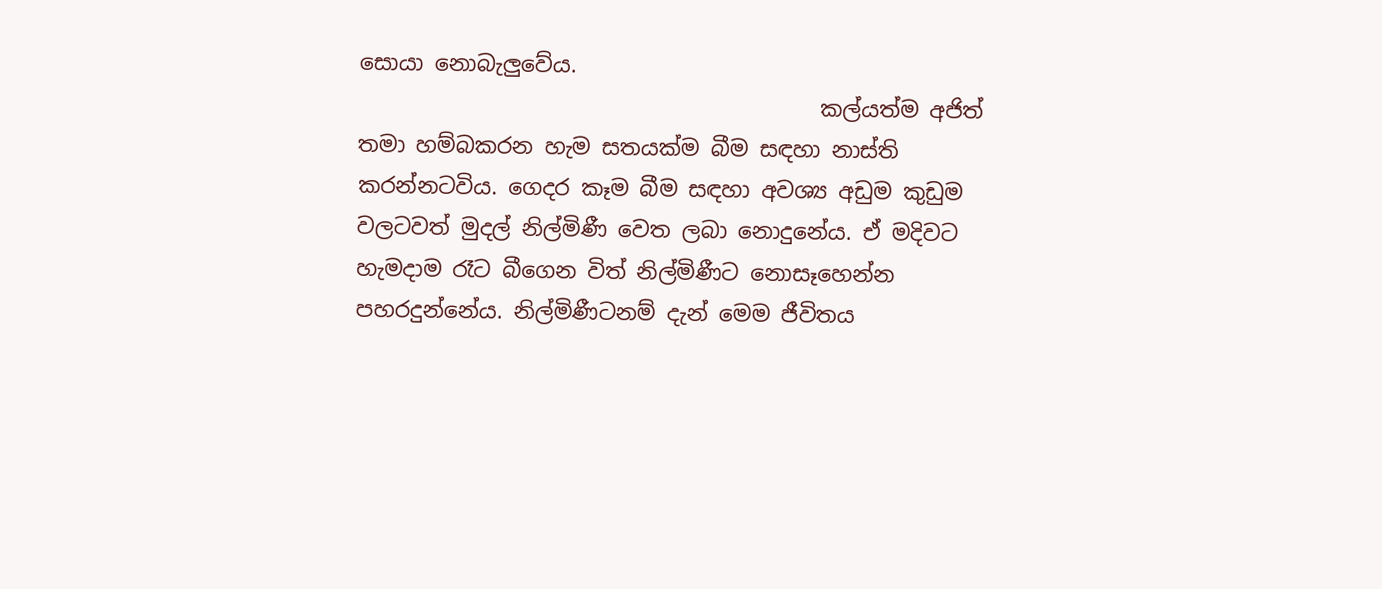සොයා නොබැලුවේය.
                                          කල්යත්ම අජිත් තමා හම්බකරන හැම සතයක්ම බීම සඳහා නාස්ති කරන්නටවිය. ගෙදර කෑම බීම සඳහා අවශ්‍ය අඩුම කුඩුම වලටවත් මුදල් නිල්මිණී වෙත ලබා නොදුනේය. ඒ මදිවට හැමදාම රෑට බීගෙන විත් නිල්මිණීට නොසෑහෙන්න පහරදුන්නේය. නිල්මිණීටනම් දැන් මෙම ජීවිතය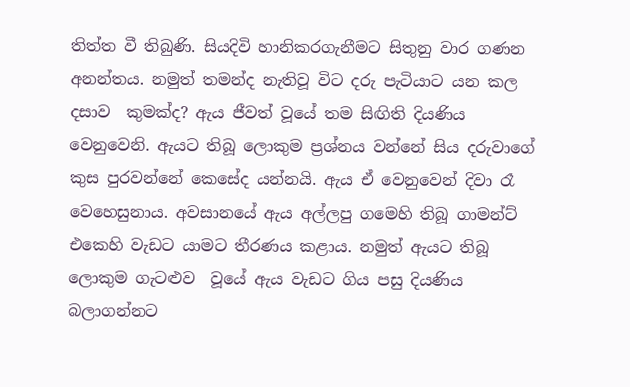තිත්ත වී තිබුණි. සියදිවි හානිකරගැනීමට සිතුනු වාර ගණන අනන්තය. නමුත් තමන්ද නැතිවූ විට දරු පැටියාට යන කල දසාව  කුමක්ද? ඇය ජීවත් වූයේ තම සිඟිති දියණිය වෙනුවෙනි. ඇයට තිබූ ලොකුම ප්‍රශ්නය වන්නේ සිය දරුවාගේ කුස පුරවන්නේ කෙසේද යන්නයි. ඇය ඒ වෙනුවෙන් දිවා රෑ වෙහෙසුනාය. අවසානයේ ඇය අල්ලපු ගමෙහි තිබූ ගාමන්ට් එකෙහි වැඩට යාමට තීරණය කළාය. නමුත් ඇයට තිබූ ලොකුම ගැටළුව  වූයේ ඇය වැඩට ගිය පසු දියණිය බලාගන්නට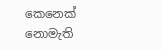කෙනෙක් නොමැති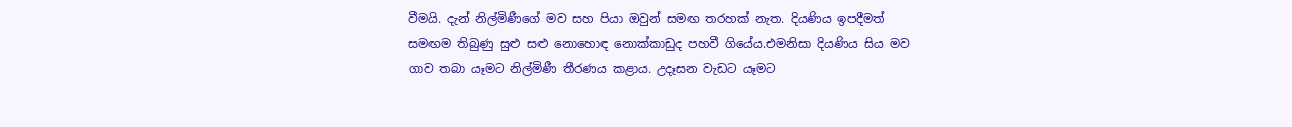වීමයි. දැන් නිල්මිණීගේ මව සහ පියා ඔවුන් සමඟ තරහක් නැත. දියණිය ඉපදීමත් සමඟම තිබුණු සුළු සළු නොහොඳ නොක්කාඩුද පහවී ගියේය.එමනිසා දියණිය සිය මව ගාව තබා යෑමට නිල්මිණී තීරණය කළාය. උදෑසන වැඩට යෑමට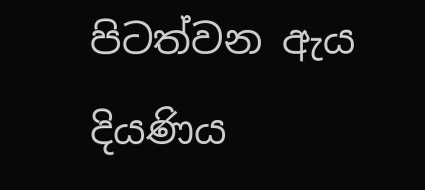පිටත්වන ඇය දියණිය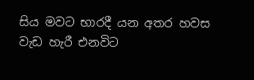සිය මවට භාරදී යන අතර හවස වැඩ හැරී එනවිට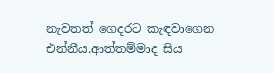නැවතත් ගෙදරට කැඳවාගෙන එන්නීය.ආත්තම්මාද සිය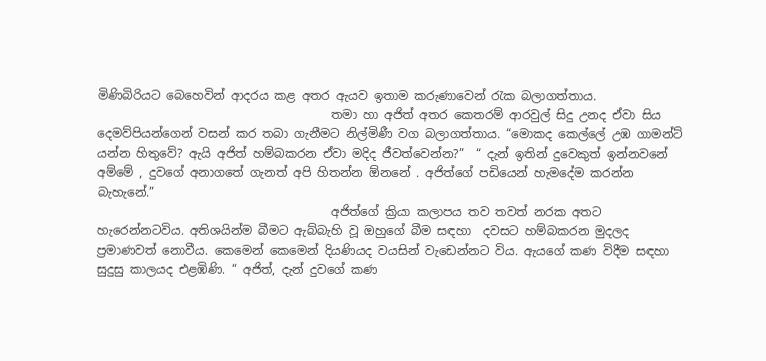මිණිබිරියට බෙහෙවින් ආදරය කළ අතර ඇයව ඉතාම කරුණාවෙන් රැක බලාගත්තාය.
                                       තමා හා අජිත් අතර කෙතරම් ආරවුල් සිදු උනද ඒවා සිය දෙමව්පියන්ගෙන් වසන් කර තබා ගැනීමට නිල්මිණී වග බලාගත්තාය. “මොකද කෙල්ලේ උඹ ගාමන්ට් යන්න හිතුවේ? ඇයි අජිත් හම්බකරන ඒවා මදිද ජීවත්වෙන්න?”  “ දැන් ඉතින් දුවෙකුත් ඉන්නවනේ අම්මේ , දුවගේ අනාගතේ ගැනත් අපි හිතන්න ඕනනේ . අජිත්ගේ පඩියෙන් හැමදේම කරන්න බැහැනේ.”
                                       අජිත්ගේ ක්‍රියා කලාපය තව තවත් නරක අතට හැරෙන්නටවිය. අතිශයින්ම බීමට ඇබ්බැහි වූ ඔහුගේ බීම සඳහා  දවසට හම්බකරන මුදලද ප්‍රමාණවත් නොවීය. කෙමෙන් කෙමෙන් දියණියද වයසින් වැඩෙන්නට විය. ඇයගේ කණ විදීම සඳහා සුදුසු කාලයද එළඹිණි. “ අජිත්, දැන් දුවගේ කණ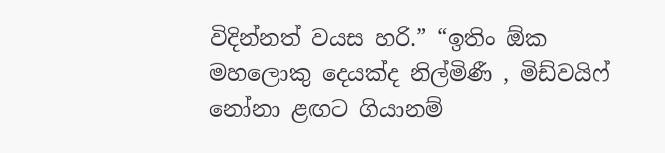විදින්නත් වයස හරි.” “ඉතිං ඕක මහලොකු දෙයක්ද නිල්මිණී , මිඩ්වයිෆ් නෝනා ළඟට ගියානම්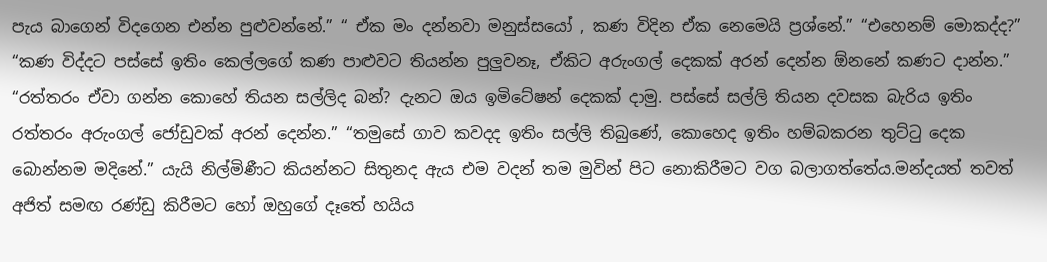පැය බාගෙන් විදගෙන එන්න පුළුවන්නේ.” “ ඒක මං දන්නවා මනුස්සයෝ , කණ විදින ඒක නෙමෙයි ප්‍රශ්නේ.” “එහෙනම් මොකද්ද?” “කණ විද්දට පස්සේ ඉතිං කෙල්ලගේ කණ පාළුවට තියන්න පුලුවනෑ, ඒකිට අරුංගල් දෙකක් අරන් දෙන්න ඕනනේ කණට දාන්න.” “රත්තරං ඒවා ගන්න කොහේ තියන සල්ලිද බන්? දැනට ඔය ඉමිටේෂන් දෙකක් දාමු. පස්සේ සල්ලි තියන දවසක බැරිය ඉතිං රත්තරං අරුංගල් ජෝඩුවක් අරන් දෙන්න.” “තමුසේ ගාව කවදද ඉතිං සල්ලි තිබුණේ, කොහෙද ඉතිං හම්බකරන තුට්ටු දෙක බොන්නම මදිනේ.” යැයි නිල්මිණීට කියන්නට සිතුනද ඇය එම වදන් තම මුවින් පිට නොකිරීමට වග බලාගත්තේය.මන්දයත් තවත් අජිත් සමඟ රණ්ඩු කිරීමට හෝ ඔහුගේ දෑතේ හයිය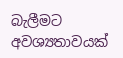බැලීමට අවශ්‍යතාවයක්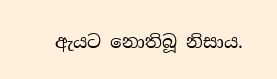ඇයට නොතිබූ නිසාය.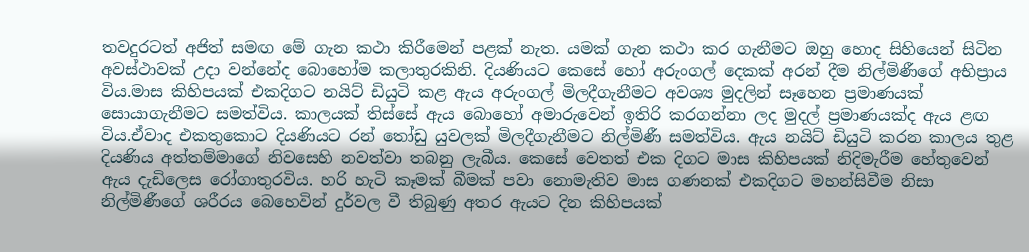තවදුරටත් අජිත් සමඟ මේ ගැන කථා කිරීමෙන් පළක් නැත. යමක් ගැන කථා කර ගැනීමට ඔහු හොද සිහියෙන් සිටින අවස්ථාවක් උදා වන්නේද බොහෝම කලාතුරකිනි. දියණියට කෙසේ හෝ අරුංගල් දෙකක් අරන් දීම නිල්මිණීගේ අභිප්‍රාය විය.මාස කිහිපයක් එකදිගට නයිට් ඩියුටි කළ ඇය අරුංගල් මිලදීගැනීමට අවශ්‍ය මුදලින් සෑහෙන ප්‍රමාණයක් සොයාගැනීමට සමත්විය. කාලයක් තිස්සේ ඇය බොහෝ අමාරුවෙන් ඉතිරි කරගන්නා ලද මුදල් ප්‍රමාණයක්ද ඇය ළඟ විය.ඒවාද එකතුකොට දියණියට රන් තෝඩු යුවලක් මිලදීගැනීමට නිල්මිණී සමත්විය. ඇය නයිට් ඩියුටි කරන කාලය තුළ දියණිය අත්තම්මාගේ නිවසෙහි නවත්වා තබනු ලැබීය. කෙසේ වෙතත් එක දිගට මාස කිහිපයක් නිදිමැරීම හේතුවෙන් ඇය දැඩිලෙස රෝගාතුරවිය. හරි හැටි කෑමක් බීමක් පවා නොමැතිව මාස ගණනක් එකදිගට මහන්සිවීම නිසා නිල්මිණීගේ ශරීරය බෙහෙවින් දුර්වල වී තිබුණු අතර ඇයට දින කිහිපයක්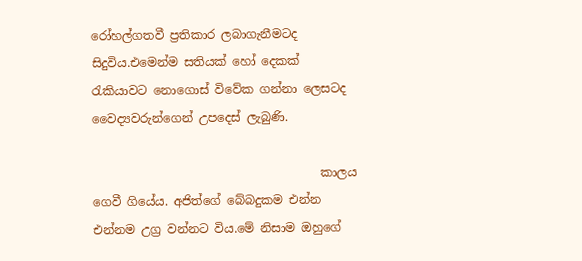රෝහල්ගතවී ප්‍රතිකාර ලබාගැනීමටද සිදුවිය.එමෙන්ම සතියක් හෝ දෙකක් රැකියාවට නොගොස් විවේක ගන්නා ලෙසටද වෛද්‍යවරුන්ගෙන් උපදෙස් ලැබුණි.

                                      කාලය ගෙවී ගියේය. අජිත්ගේ බේබදුකම එන්න එන්නම උග්‍ර වන්නට විය.මේ නිසාම ඔහුගේ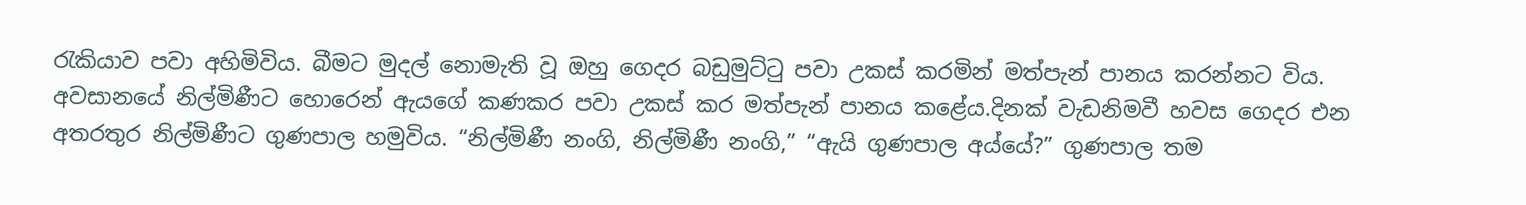රැකියාව පවා අහිමිවිය. බීමට මුදල් නොමැති වූ ඔහු ගෙදර බඩුමුට්ටු පවා උකස් කරමින් මත්පැන් පානය කරන්නට විය. අවසානයේ නිල්මිණීට හොරෙන් ඇයගේ කණකර පවා උකස් කර මත්පැන් පානය කළේය.දිනක් වැඩනිමවී හවස ගෙදර එන අතරතුර නිල්මිණීට ගුණපාල හමුවිය. “නිල්මිණී නංගි, නිල්මිණී නංගි,” “ඇයි ගුණපාල අය්යේ?” ගුණපාල තම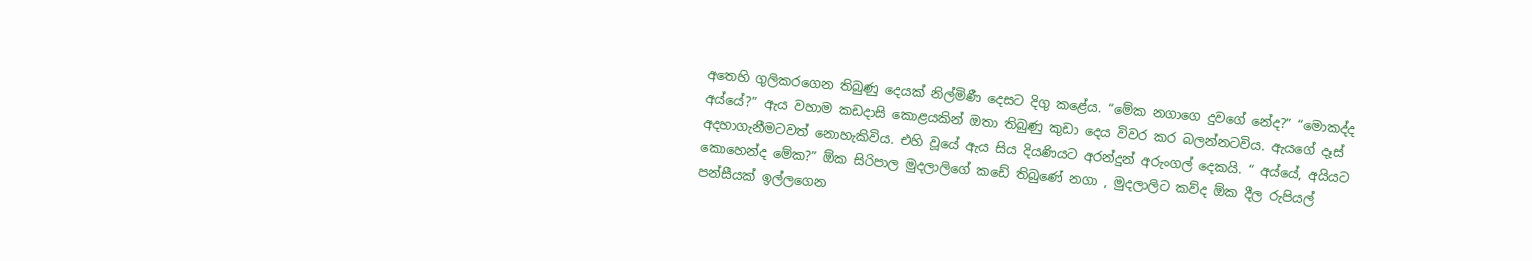අතෙහි ගුලිකරගෙන තිබුණු දෙයක් නිල්මිණී දෙසට දිගු කළේය. “මේක නගාගෙ දුවගේ නේද?” “මොකද්ද අය්යේ?” ඇය වහාම කඩදාසි කොළයකින් ඔතා තිබුණු කුඩා දෙය විවර කර බලන්නටවිය. ඇයගේ දෑස් අදහාගැනීමටවත් නොහැකිවිය. එහි වූයේ ඇය සිය දියණියට අරන්දුන් අරුංගල් දෙකයි. “ අය්යේ, අයියට කොහෙන්ද මේක?” ඕක සිරිපාල මුදලාලිගේ කඩේ තිබුණේ නගා , මුදලාලිට කව්ද ඕක දීල රුපියල් පන්සීයක් ඉල්ලගෙන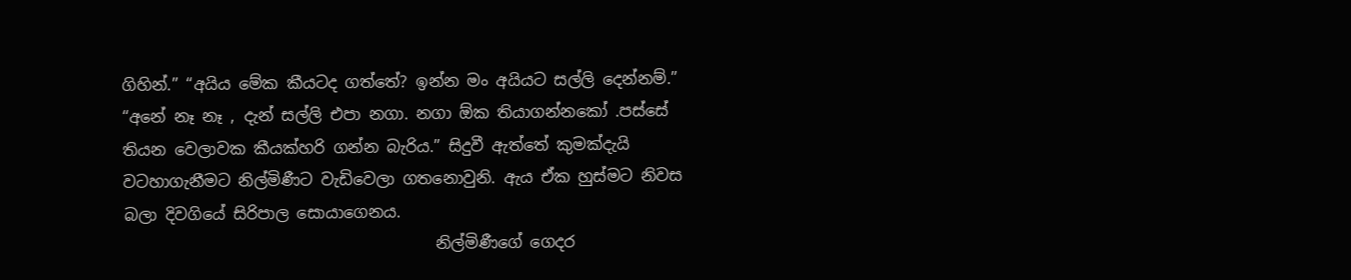ගිහින්.” “අයිය මේක කීයටද ගත්තේ? ඉන්න මං අයියට සල්ලි දෙන්නම්.” “අනේ නෑ නෑ , දැන් සල්ලි එපා නගා. නගා ඕක තියාගන්නකෝ .පස්සේ තියන වෙලාවක කීයක්හරි ගන්න බැරිය.” සිදුවී ඇත්තේ කුමක්දැයි වටහාගැනීමට නිල්මිණීට වැඩිවෙලා ගතනොවුනි. ඇය ඒක හුස්මට නිවස බලා දිවගියේ සිරිපාල සොයාගෙනය.
                                       නිල්මිණීගේ ගෙදර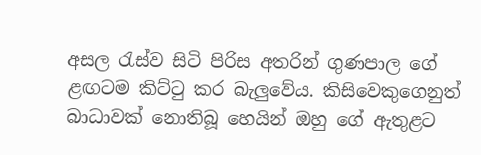අසල රැස්ව සිටි පිරිස අතරින් ගුණපාල ගේ ළඟටම කිට්ටු කර බැලුවේය. කිසිවෙකුගෙනුත් බාධාවක් නොතිබූ හෙයින් ඔහු ගේ ඇතුළට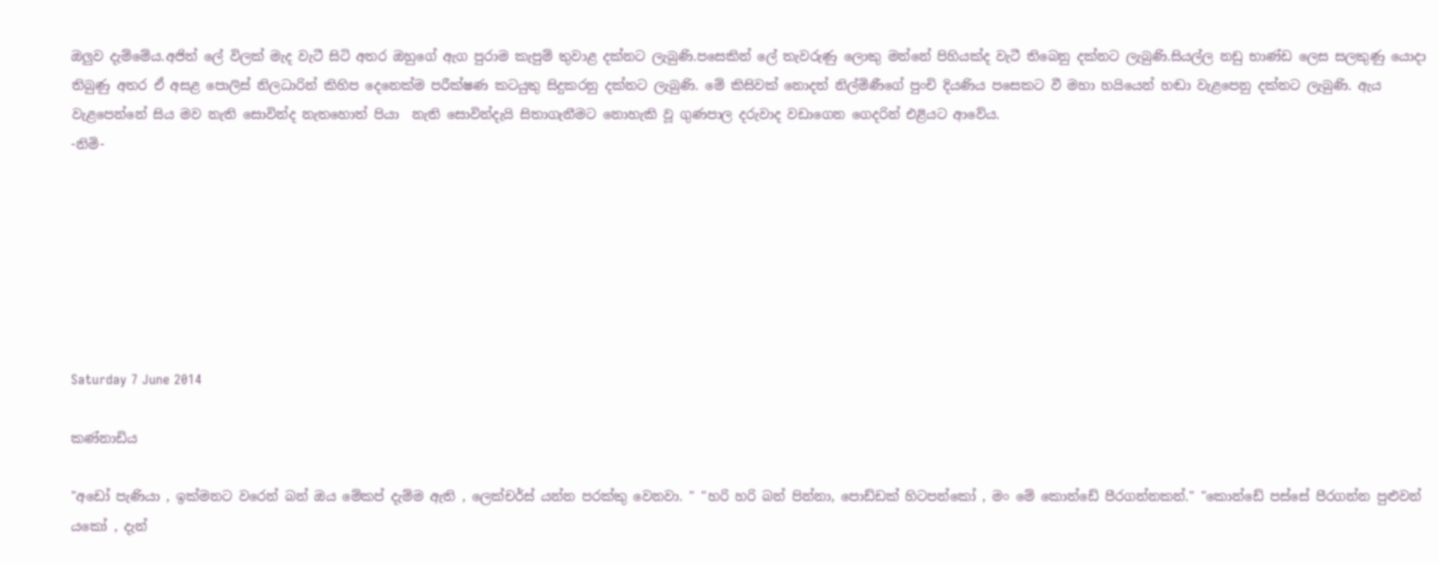ඔලුව දැම්මේය.අජිත් ලේ විලක් මැද වැටී සිටි අතර ඔහුගේ ඇග පුරාම කැපුම් තුවාළ දක්නට ලැබුණි.පසෙකින් ලේ තැවරුණු ලොකු මන්නේ පිහියක්ද වැටී තිබෙනු දක්නට ලැබුණි.සියල්ල නඩු භාණ්ඩ ලෙස සලකුණු යොදා තිබුණු අතර ඒ අසළ පොලිස් නිලධාරින් කිහිප දෙනෙක්ම පරීක්ෂණ කටයුතු සිදුකරනු දක්නට ලැබුණි. මේ කිසිවක් නොදත් නිල්මිණීගේ පුංචි දියණිය පසෙකට වී මහා හයියෙන් හඬා වැළපෙනු දක්නට ලැබුණි. ඇය වැළපෙන්නේ සිය මව නැති සොවින්ද නැතහොත් පියා  නැති සොවින්දැයි සිතාගැනීමට නොහැකි වූ ගුණපාල දරුවාද වඩාගෙන ගෙදරින් එළියට ආවේය.
-නිමි-







Saturday 7 June 2014

කණ්නාඩිය

"අඩෝ පැණියා , ඉක්මනට වරෙන් බන් ඔය මේකප් දැම්ම ඇති , ලෙක්චර්ස් යන්න පරක්කු වෙනවා. " "හරි හරි බන් පින්නා, පොඩ්ඩක් හිටපන්කෝ , මං මේ කොන්ඩේ පීරගන්නකන්." "කොන්ඩේ පස්සේ පීරගන්න පුළුවන් යකෝ , දැන්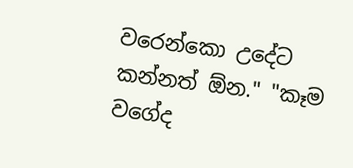වරෙන්කො උදේට කන්නත් ඕන." "කෑම වගේද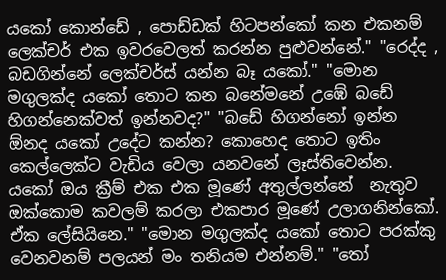යකෝ කොන්ඩේ , පොඩ්ඩක් හිටපන්කෝ කන එකනම් ලෙක්චර් එක ඉවරවෙලත් කරන්න පුළුවන්නේ." "රෙද්ද , බඩගින්නේ ලෙක්චර්ස් යන්න බෑ යකෝ." "මොන මගුලක්ද යකෝ තොට කන බනේමනේ උඹේ බඩේ හිගන්නෙක්වත් ඉන්නවද?" "බඩේ හිගන්නෝ ඉන්න ඕනද යකෝ උදේට කන්න? කොහෙද තොට ඉතිං කෙල්ලෙක්ට වැඩිය වෙලා යනවනේ ලෑස්තිවෙන්න. යකෝ ඔය ක්‍රීම් එක එක මූණේ අතුල්ලන්නේ  නැතුව ඔක්කොම කවලම් කරලා එකපාර මූණේ උලාගනින්කෝ. ඒක ලේසියිනෙ." "මොන මගුලක්ද යකෝ තොට පරක්කු වෙනවනම් පලයන් මං තනියම එන්නම්." "තෝ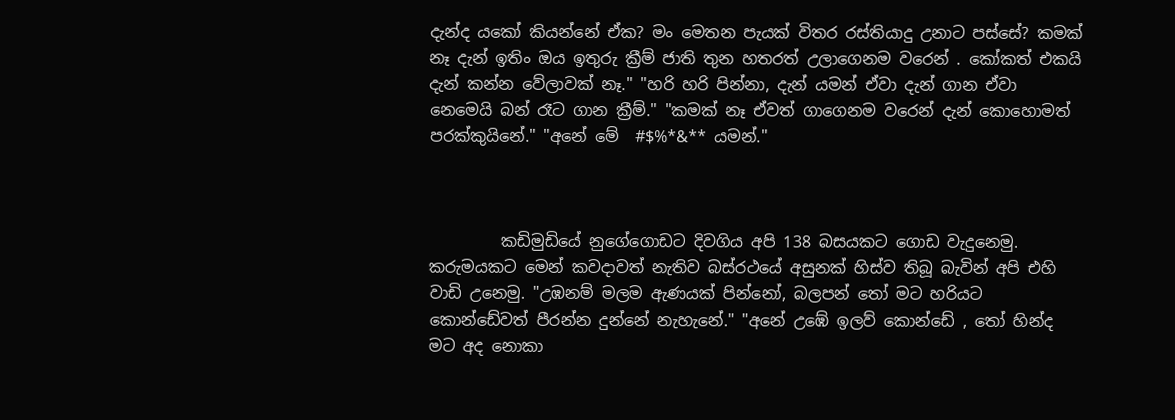දැන්ද යකෝ කියන්නේ ඒක? මං මෙතන පැයක් විතර රස්තියාදු උනාට පස්සේ? කමක් නෑ දැන් ඉතිං ඔය ඉතුරු ක්‍රීම් ජාති තුන හතරත් උලාගෙනම වරෙන් . කෝකත් එකයි දැන් කන්න වේලාවක් නෑ." "හරි හරි පින්නා, දැන් යමන් ඒවා දැන් ගාන ඒවා නෙමෙයි බන් රෑට ගාන ක්‍රීම්." "කමක් නෑ ඒවත් ගාගෙනම වරෙන් දැන් කොහොමත් පරක්කුයිනේ." "අනේ මේ  #$%*&** යමන්."



         කඩිමුඩියේ නුගේගොඩට දිවගිය අපි 138 බසයකට ගොඩ වැදුනෙමු. කරුමයකට මෙන් කවදාවත් නැතිව බස්රථයේ අසුනක් හිස්ව තිබූ බැවින් අපි එහි වාඩි උනෙමු. "උඹනම් මලම ඇණයක් පින්නෝ, බලපන් තෝ මට හරියට කොන්ඩේවත් පීරන්න දුන්නේ නැහැනේ." "අනේ උඹේ ඉලව් කොන්ඩේ , තෝ හින්ද මට අද නොකා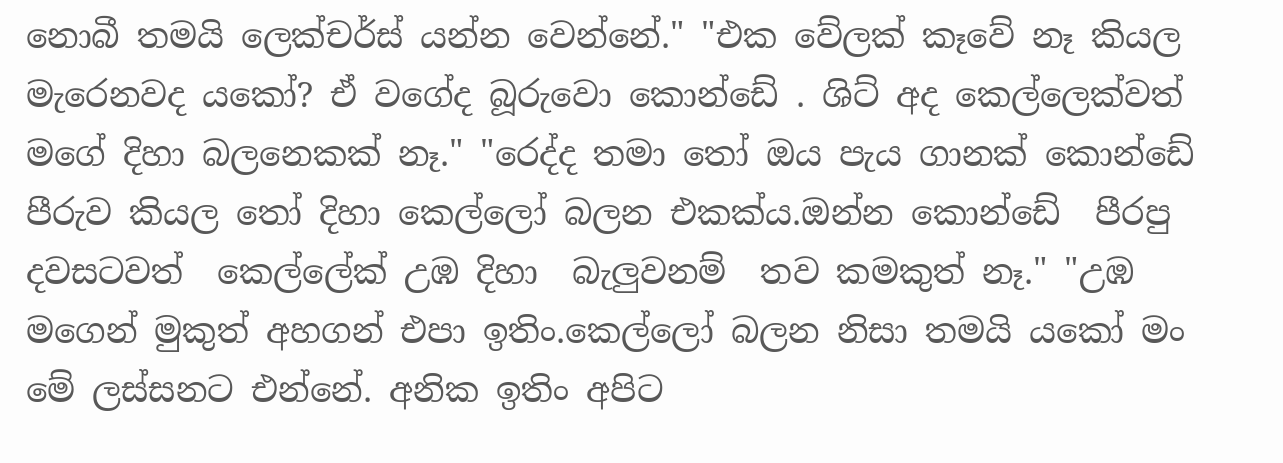නොබී තමයි ලෙක්චර්ස් යන්න වෙන්නේ." "එක වේලක් කෑවේ නෑ කියල මැරෙනවද යකෝ? ඒ වගේද බූරුවො කොන්ඩේ . ශිට් අද කෙල්ලෙක්වත් මගේ දිහා බලනෙකක් නෑ." "රෙද්ද තමා තෝ ඔය පැය ගානක් කොන්ඩේ පීරුව කියල තෝ දිහා කෙල්ලෝ බලන එකක්ය.ඔන්න කොන්ඩේ  පීරපු දවසටවත්  කෙල්ලේක් උඹ දිහා  බැලුවනම්  තව කමකුත් නෑ." "උඹ මගෙන් මුකුත් අහගන් එපා ඉතිං.කෙල්ලෝ බලන නිසා තමයි යකෝ මං මේ ලස්සනට එන්නේ. අනික ඉතිං අපිට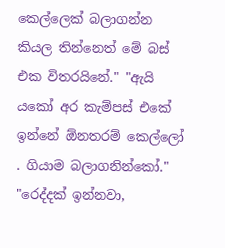කෙල්ලෙක් බලාගන්න කියල තින්නෙත් මේ බස් එක විතරයිනේ." "ඇයි යකෝ අර කැම්පස් එකේ ඉන්නේ ඕනතරම් කෙල්ලෝ . ගියාම බලාගනින්කෝ." "රෙද්දක් ඉන්නවා,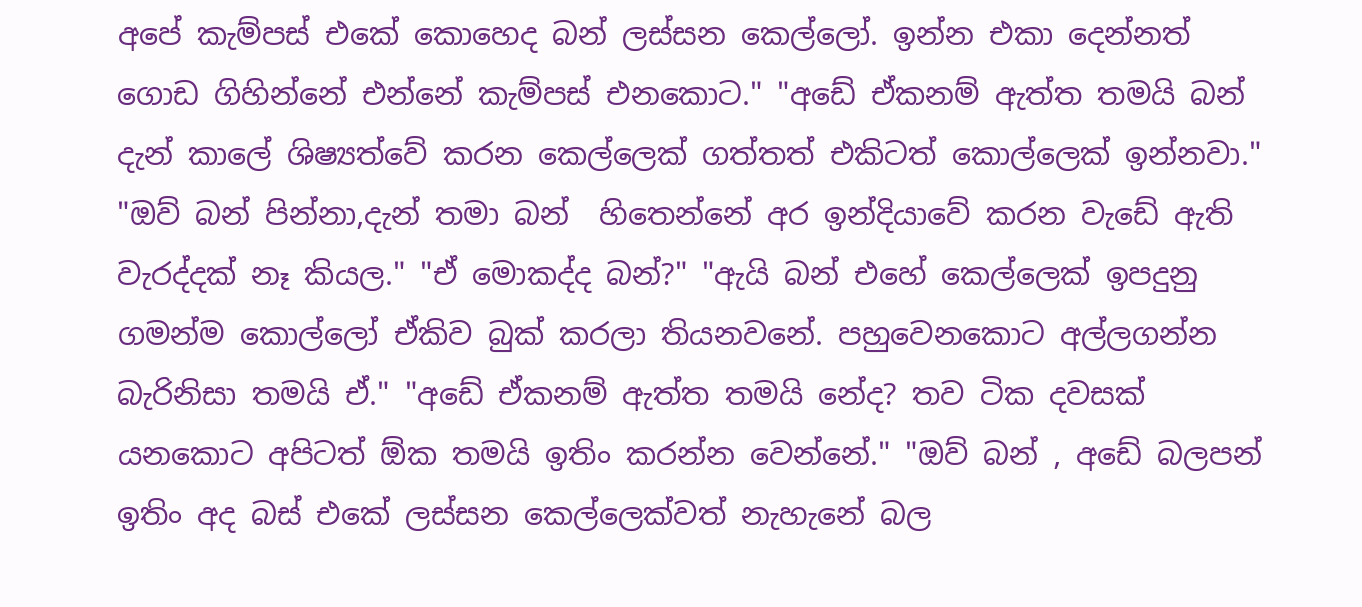අපේ කැම්පස් එකේ කොහෙද බන් ලස්සන කෙල්ලෝ. ඉන්න එකා දෙන්නත් ගොඩ ගිහින්නේ එන්නේ කැම්පස් එනකොට." "අඩේ ඒකනම් ඇත්ත තමයි බන් දැන් කාලේ ශිෂ්‍යත්වේ කරන කෙල්ලෙක් ගත්තත් එකිටත් කොල්ලෙක් ඉන්නවා." "ඔව් බන් පින්නා,දැන් තමා බන්  හිතෙන්නේ අර ඉන්දියාවේ කරන වැඩේ ඇති වැරද්දක් නෑ කියල." "ඒ මොකද්ද බන්?" "ඇයි බන් එහේ කෙල්ලෙක් ඉපදුනු ගමන්ම කොල්ලෝ ඒකිව බුක් කරලා තියනවනේ. පහුවෙනකොට අල්ලගන්න බැරිනිසා තමයි ඒ." "අඩේ ඒකනම් ඇත්ත තමයි නේද? තව ටික දවසක් යනකොට අපිටත් ඕක තමයි ඉතිං කරන්න වෙන්නේ." "ඔව් බන් , අඩේ බලපන් ඉතිං අද බස් එකේ ලස්සන කෙල්ලෙක්වත් නැහැනේ බල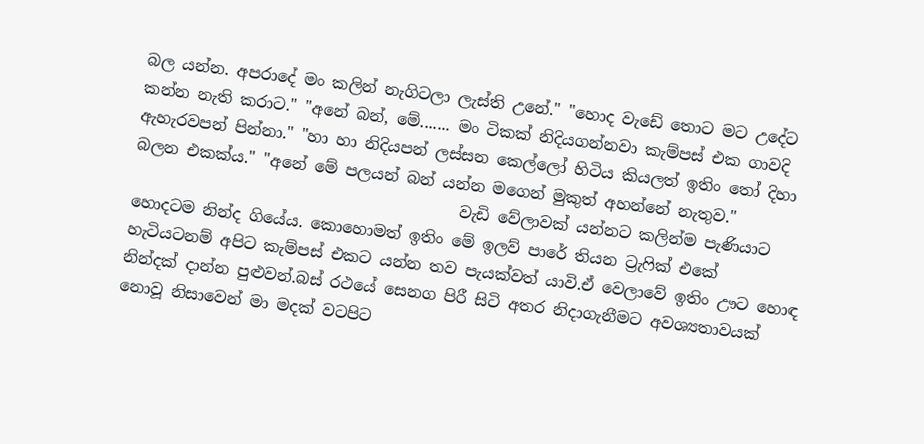බල යන්න. අපරාදේ මං කලින් නැගිටලා ලැස්ති උනේ." "හොද වැඩේ තොට මට උදේට කන්න නැති කරාට." "අනේ බන්, මේ....... මං ටිකක් නිදියගන්නවා කැම්පස් එක ගාවදි ඇහැරවපන් පින්නා." "හා හා නිදියපන් ලස්සන කෙල්ලෝ හිටිය කියලත් ඉතිං තෝ දිහා බලන එකක්ය." "අනේ මේ පලයන් බන් යන්න මගෙන් මුකුත් අහන්නේ නැතුව."
                                         වැඩි වේලාවක් යන්නට කලින්ම පැණියාට හොදටම නින්ද ගියේය. කොහොමත් ඉතිං මේ ඉලව් පාරේ තියන ට්‍රැෆික් එකේ හැටියටනම් අපිට කැම්පස් එකට යන්න තව පැයක්වත් යාවි.ඒ වෙලාවේ ඉතිං ඌට හොඳ නින්දක් දාන්න පුළුවන්.බස් රථයේ සෙනග පිරී සිටි අතර නිදාගැනීමට අවශ්‍යතාවයක් නොවූ නිසාවෙන් මා මදක් වටපිට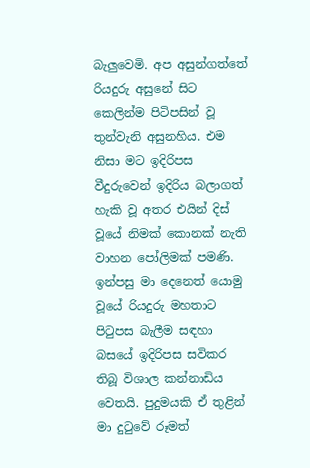බැලුවෙමි. අප අසුන්ගත්තේ රියදුරු අසුනේ සිට කෙලින්ම පිටිපසින් වූ තුන්වැනි අසුනහිය. එම නිසා මට ඉදිරිපස වීදුරුවෙන් ඉදිරිය බලාගත් හැකි වූ අතර එයින් දිස් වූයේ නිමක් කොනක් නැති වාහන පෝලිමක් පමණි. ඉන්පසු මා දෙනෙත් යොමු වූයේ රියදුරු මහතාට පිටුපස බැලීම සඳහා බසයේ ඉදිරිපස සවිකර තිබූ විශාල කන්නාඩිය වෙතයි. පුදුමයකි ඒ තුළින් මා දුටුවේ රූමත්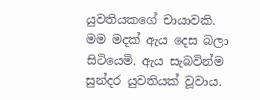යුවතියකගේ චායාවකි. මම මදක් ඇය දෙස බලා සිටියෙමි. ඇය සැබවින්ම සුන්දර යුවතියක් වූවාය.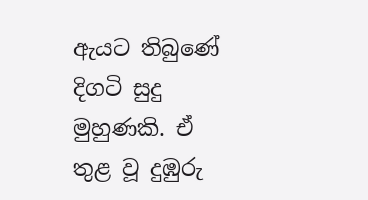ඇයට තිබුණේ දිගටි සුදු මුහුණකි. ඒ තුළ වූ දුඹුරු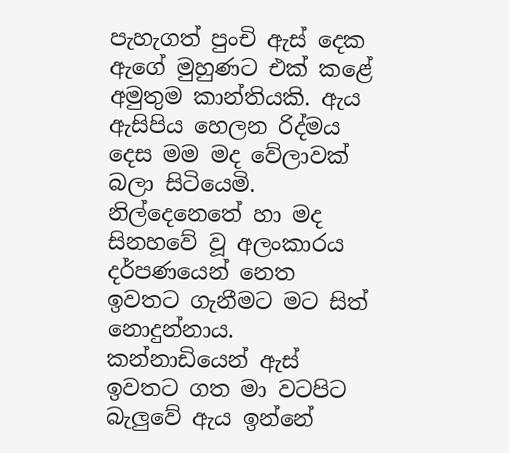පැහැගත් පුංචි ඇස් දෙක ඇගේ මුහුණට එක් කළේ අමුතුම කාන්තියකි. ඇය ඇසිපිය හෙලන රිද්මය දෙස මම මද වේලාවක් බලා සිටියෙමි. නිල්දෙනෙතේ හා මද සිනහවේ වූ අලංකාරය දර්පණයෙන් නෙත ඉවතට ගැනීමට මට සිත් නොදුන්නාය. කන්නාඩියෙන් ඇස් ඉවතට ගත මා වටපිට බැලුවේ ඇය ඉන්නේ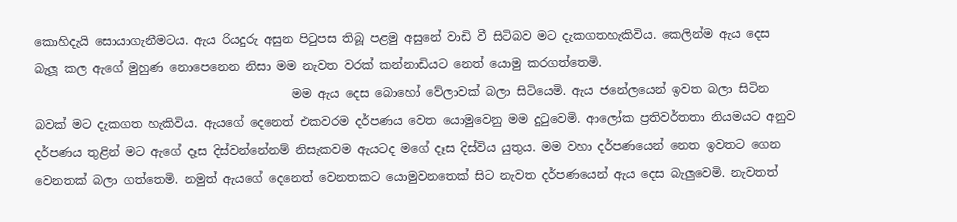කොහිදැයි සොයාගැනීමටය. ඇය රියදුරු අසුන පිටුපස තිබූ පළමු අසුනේ වාඩි වී සිටිබව මට දැකගතහැකිවිය. කෙලින්ම ඇය දෙස බැලූ කල ඇගේ මුහුණ නොපෙනෙන නිසා මම නැවත වරක් කන්නාඩියට නෙත් යොමු කරගත්තෙමි.
                                           මම ඇය දෙස බොහෝ වේලාවක් බලා සිටියෙමි. ඇය ජනේලයෙන් ඉවත බලා සිටින බවක් මට දැකගත හැකිවිය. ඇයගේ දෙනෙත් එකවරම දර්පණය වෙත යොමුවෙනු මම දුටුවෙමි. ආලෝක ප්‍රතිවර්තතා නියමයට අනුව දර්පණය තුළින් මට ඇගේ දෑස දිස්වන්නේනම් නිසැකවම ඇයටද මගේ දෑස දිස්විය යුතුය. මම වහා දර්පණයෙන් නෙත ඉවතට ගෙන වෙනතක් බලා ගත්තෙමි. නමුත් ඇයගේ දෙනෙත් වෙනතකට යොමුවනතෙක් සිට නැවත දර්පණයෙන් ඇය දෙස බැලුවෙමි. නැවතත්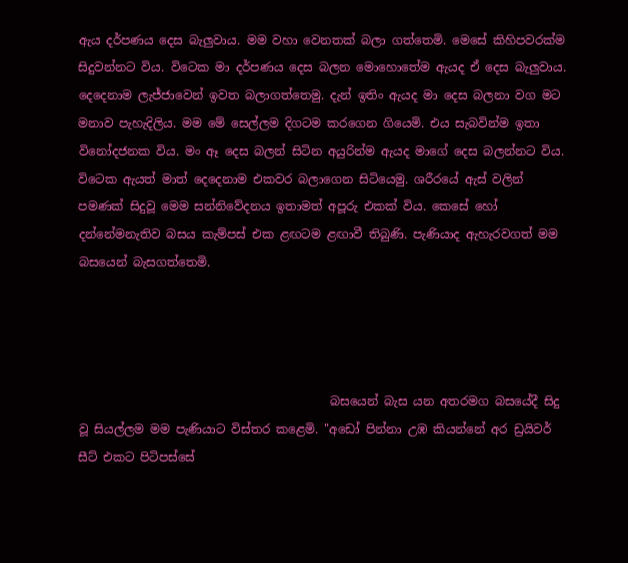ඇය දර්පණය දෙස බැලුවාය. මම වහා වෙනතක් බලා ගත්තෙමි. මෙසේ කිහිපවරක්ම සිදුවන්නට විය. විටෙක මා දර්පණය දෙස බලන මොහොතේම ඇයද ඒ දෙස බැලුවාය. දෙදෙනාම ලැජ්ජාවෙන් ඉවත බලාගත්තෙමු. දැන් ඉතිං ඇයද මා දෙස බලනා වග මට මනාව පැහැදිලිය. මම මේ සෙල්ලම දිගටම කරගෙන ගියෙමි. එය සැබවින්ම ඉතා විනෝදජනක විය. මං ඈ දෙස බලන් සිටින අයුරින්ම ඇයද මාගේ දෙස බලන්නට විය. විටෙක ඇයත් මාත් දෙදෙනාම එකවර බලාගෙන සිටියෙමු. ශරීරයේ ඇස් වලින් පමණක් සිදුවූ මෙම සන්නිවේදනය ඉතාමත් අපූරු එකක් විය. කෙසේ හෝ දන්නේමනැතිව බසය කැම්පස් එක ළඟටම ළඟාවී තිබුණි. පැණියාද ඇහැරවගත් මම බසයෙන් බැසගත්තෙමි.




                                          බසයෙන් බැස යන අතරමග බසයේදී සිදු වූ සියල්ලම මම පැණියාට විස්තර කළෙමි. "අඩෝ පින්නා උඹ කියන්නේ අර ඩ්‍රයිවර් සීට් එකට පිටිපස්සේ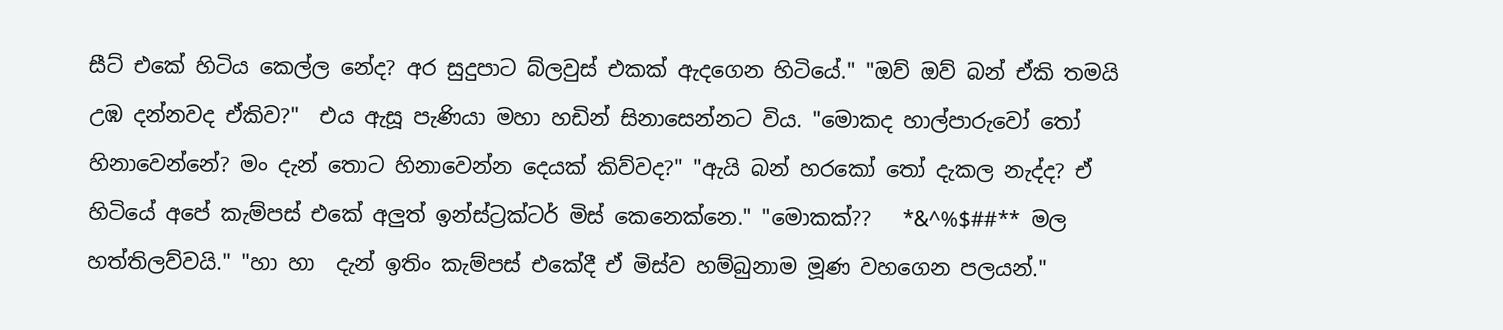සීට් එකේ හිටිය කෙල්ල නේද? අර සුදුපාට බ්ලවුස් එකක් ඇදගෙන හිටියේ." "ඔව් ඔව් බන් ඒකි තමයි උඹ දන්නවද ඒකිව?"  එය ඇසූ පැණියා මහා හඩින් සිනාසෙන්නට විය. "මොකද හාල්පාරුවෝ තෝ හිනාවෙන්නේ? මං දැන් තොට හිනාවෙන්න දෙයක් කිව්වද?" "ඇයි බන් හරකෝ තෝ දැකල නැද්ද? ඒ හිටියේ අපේ කැම්පස් එකේ අලුත් ඉන්ස්ට්‍රක්ටර් මිස් කෙනෙක්නෙ." "මොකක්??   *&^%$##** මල හත්තිලව්වයි." "හා හා  දැන් ඉතිං කැම්පස් එකේදී ඒ මිස්ව හම්බුනාම මූණ වහගෙන පලයන්."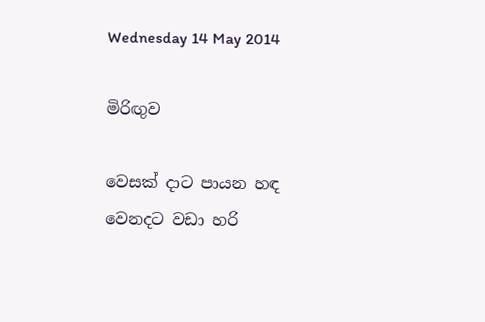Wednesday 14 May 2014

මිරිඟුව

වෙසක් දාට පායන හඳ
වෙනදට වඩා හරි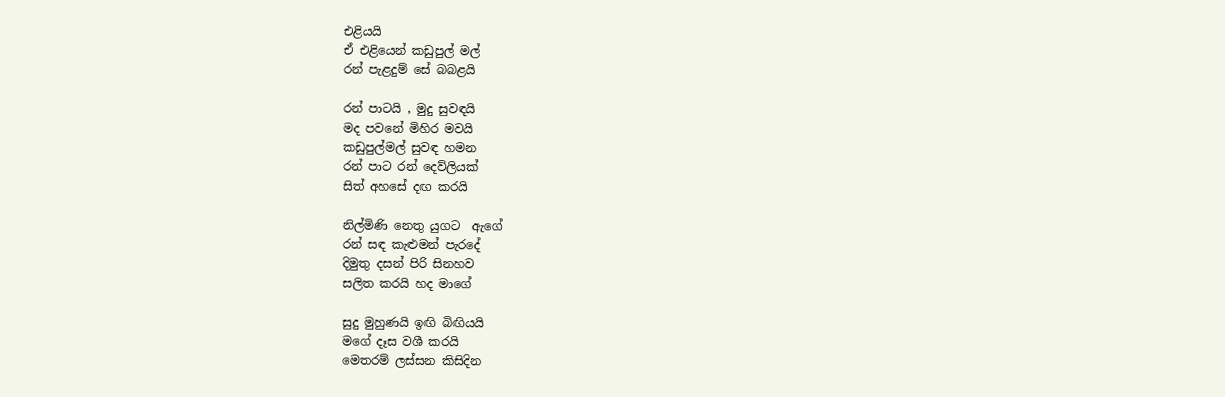එළියයි
ඒ එළියෙන් කඩුපුල් මල්
රන් පැළදුම් සේ බබළයි

රන් පාටයි , මුදු සුවඳයි
මද පවනේ මිහිර මවයි
කඩුපුල්මල් සුවඳ හමන
රන් පාට රන් දෙව්ලියක්
සිත් අහසේ දඟ කරයි

නිල්මිණි නෙතු යුගට  ඇගේ
රන් සඳ කැළුමන් පැරදේ
දිමුතු දසන් පිරි සිනහව
සලිත කරයි හද මාගේ

සුදු මුහුණයි ඉඟි බිඟියයි
මගේ දෑස වශී කරයි
මෙතරම් ලස්සන කිසිදින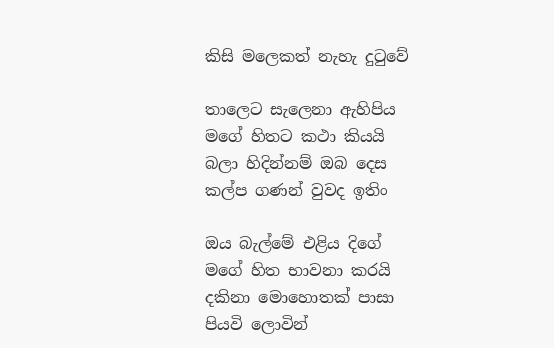කිසි මලෙකත් නැහැ දුටුවේ

තාලෙට සැලෙනා ඇහිපිය
මගේ හිතට කථා කියයි
බලා හිදින්නම් ඔබ දෙස
කල්ප ගණන් වුවද ඉතිං

ඔය බැල්මේ එළිය දිගේ
මගේ හිත භාවනා කරයි
දකිනා මොහොතක් පාසා
පියවි ලොවින්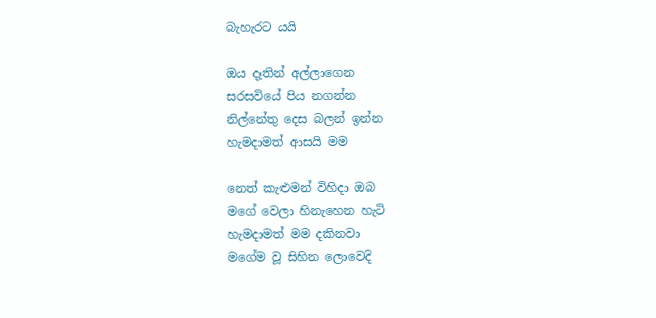බැහැරට යයි

ඔය දෑතින් අල්ලාගෙන
සරසවියේ පිය නගන්න
නිල්නේතු දෙස බලන් ඉන්න
හැමදාමත් ආසයි මම

නෙත් කැළුමන් විහිදා ඔබ
මගේ වෙලා හිනැහෙන හැටි
හැමදාමත් මම දකිනවා
මගේම වූ සිහින ලොවෙදි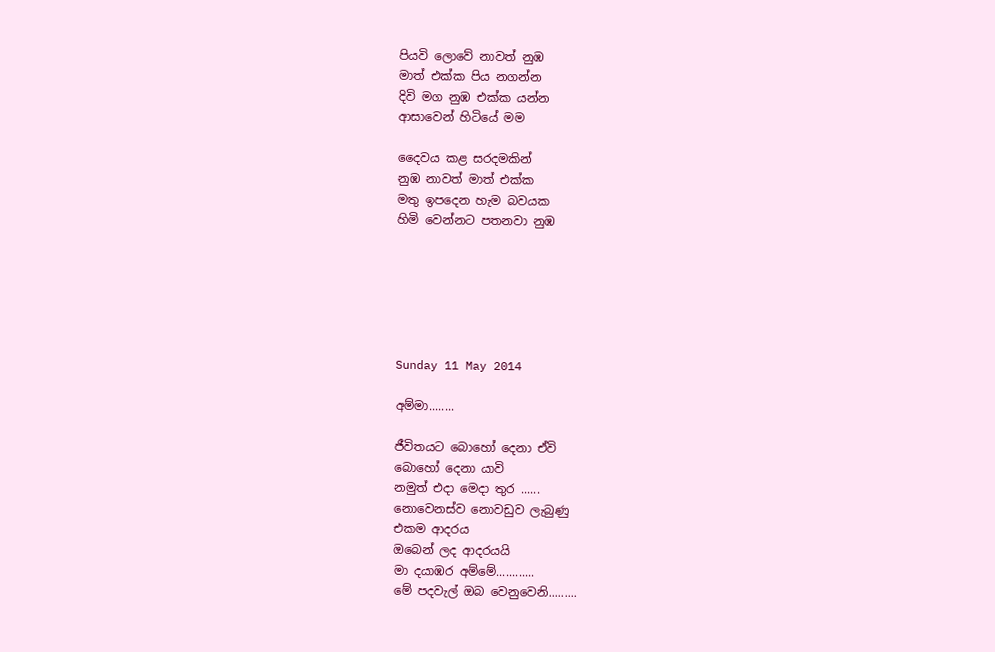පියවි ලොවේ නාවත් නුඹ
මාත් එක්ක පිය නගන්න
දිවි මග නුඹ එක්ක යන්න
ආසාවෙන් හිටියේ මම

දෛවය කළ සරදමකින්
නුඹ නාවත් මාත් එක්ක
මතු ඉපදෙන හැම බවයක
හිමි වෙන්නට පතනවා නුඹ






Sunday 11 May 2014

අම්මා........

ජීවිතයට බොහෝ දෙනා ඒවි
බොහෝ දෙනා යාවි
නමුත් එදා මෙදා තුර ......
නොවෙනස්ව නොවඩුව ලැබුණු
එකම ආදරය
ඔබෙන් ලද ආදරයයි
මා දයාඹර අම්මේ............
මේ පදවැල් ඔබ වෙනුවෙනි.........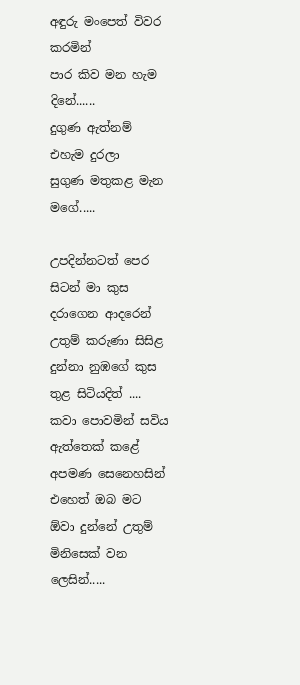අඳුරු මංපෙත් විවර කරමින්
පාර කිව මන හැම දිනේ......
දුගුණ ඇත්නම් එහැම දුරලා
සුගුණ මතුකළ මැන මගේ.....

උපදින්නටත් පෙර සිටන් මා කුස දරාගෙන ආදරෙන්
උතුම් කරුණා සිසිළ දුන්නා නුඹගේ කුස තුළ සිටියදිත් ....
කවා පොවමින් සවිය ඇත්තෙක් කළේ අපමණ සෙනෙහසින්
එහෙත් ඔබ මට ඕවා දුන්නේ උතුම් මිනිසෙක් වන ලෙසින්.....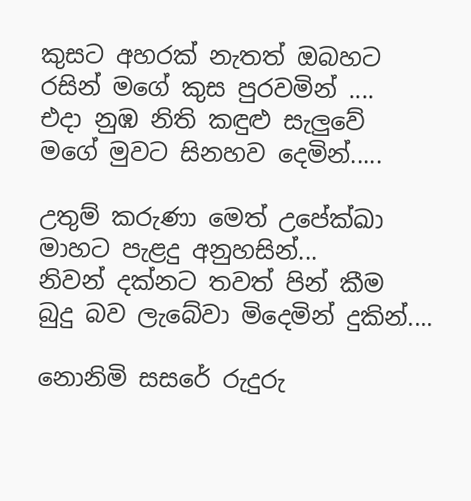කුසට අහරක් නැතත් ඔබහට
රසින් මගේ කුස පුරවමින් ....
එදා නුඹ නිති කඳුළු සැලුවේ
මගේ මුවට සිනහව දෙමින්.....

උතුම් කරුණා මෙත් උපේක්ඛා
මාහට පැළදු අනුහසින්...
නිවන් දක්නට තවත් පින් කීම
බුදු බව ලැබේවා මිදෙමින් දුකින්....

නොනිමි සසරේ රුදුරු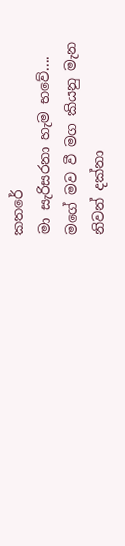කතරේ
මා සැරිසරනා හැම භවේ....
මගේ මව වී මග කියනු මැන
නිවන් දක්නා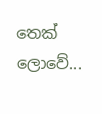තෙක් ලොවේ...